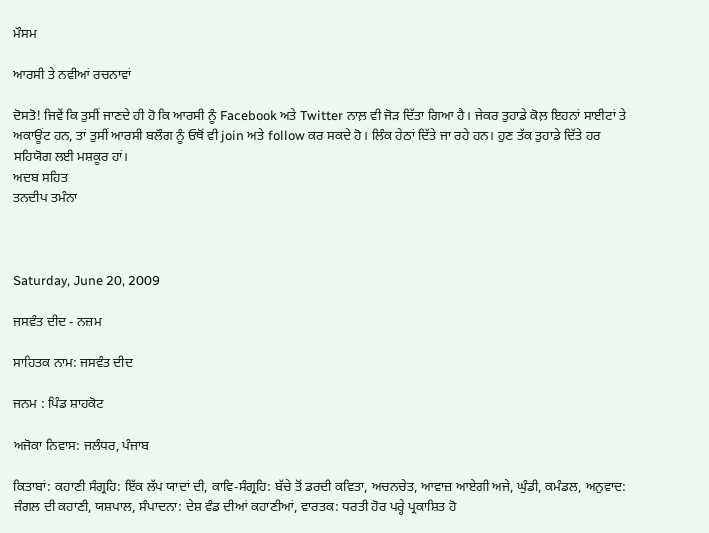ਮੌਸਮ

ਆਰਸੀ ਤੇ ਨਵੀਆਂ ਰਚਨਾਵਾਂ

ਦੋਸਤੋ! ਜਿਵੇਂ ਕਿ ਤੁਸੀਂ ਜਾਣਦੇ ਹੀ ਹੋ ਕਿ ਆਰਸੀ ਨੂੰ Facebook ਅਤੇ Twitter ਨਾਲ਼ ਵੀ ਜੋੜ ਦਿੱਤਾ ਗਿਆ ਹੈ। ਜੇਕਰ ਤੁਹਾਡੇ ਕੋਲ਼ ਇਹਨਾਂ ਸਾਈਟਾਂ ਤੇ ਅਕਾਊਂਟ ਹਨ, ਤਾਂ ਤੁਸੀਂ ਆਰਸੀ ਬਲੌਗ ਨੂੰ ਓਥੋਂ ਵੀ join ਅਤੇ follow ਕਰ ਸਕਦੇ ਹੋ। ਲਿੰਕ ਹੇਠਾਂ ਦਿੱਤੇ ਜਾ ਰਹੇ ਹਨ। ਹੁਣ ਤੱਕ ਤੁਹਾਡੇ ਦਿੱਤੇ ਹਰ ਸਹਿਯੋਗ ਲਈ ਮਸ਼ਕੂਰ ਹਾਂ।
ਅਦਬ ਸਹਿਤ
ਤਨਦੀਪ ਤਮੰਨਾ



Saturday, June 20, 2009

ਜਸਵੰਤ ਦੀਦ - ਨਜ਼ਮ

ਸਾਹਿਤਕ ਨਾਮ: ਜਸਵੰਤ ਦੀਦ

ਜਨਮ : ਪਿੰਡ ਸ਼ਾਹਕੋਟ

ਅਜੋਕਾ ਨਿਵਾਸ: ਜਲੰਧਰ, ਪੰਜਾਬ

ਕਿਤਾਬਾਂ: ਕਹਾਣੀ ਸੰਗ੍ਰਹਿ: ਇੱਕ ਲੱਪ ਯਾਦਾਂ ਦੀ, ਕਾਵਿ-ਸੰਗ੍ਰਹਿ: ਬੱਚੇ ਤੋਂ ਡਰਦੀ ਕਵਿਤਾ, ਅਚਨਚੇਤ, ਆਵਾਜ਼ ਆਏਗੀ ਅਜੇ, ਘੁੰਡੀ, ਕਮੰਡਲ, ਅਨੁਵਾਦ: ਜੰਗਲ ਦੀ ਕਹਾਣੀ, ਯਸ਼ਪਾਲ, ਸੰਪਾਦਨਾ: ਦੇਸ਼ ਵੰਡ ਦੀਆਂ ਕਹਾਣੀਆਂ, ਵਾਰਤਕ: ਧਰਤੀ ਹੋਰ ਪਰ੍ਹੇ ਪ੍ਰਕਾਸ਼ਿਤ ਹੋ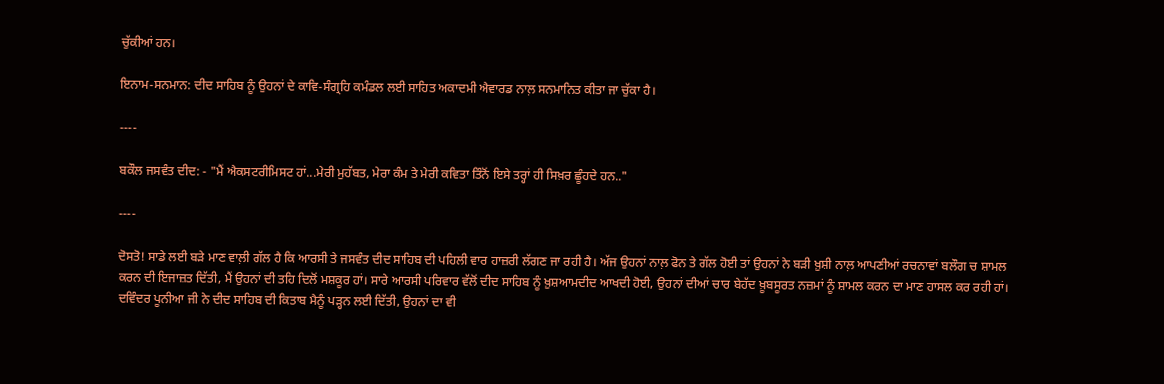ਚੁੱਕੀਆਂ ਹਨ।

ਇਨਾਮ-ਸਨਮਾਨ: ਦੀਦ ਸਾਹਿਬ ਨੂੰ ਉਹਨਾਂ ਦੇ ਕਾਵਿ-ਸੰਗ੍ਰਹਿ ਕਮੰਡਲ ਲਈ ਸਾਹਿਤ ਅਕਾਦਮੀ ਐਵਾਰਡ ਨਾਲ਼ ਸਨਮਾਨਿਤ ਕੀਤਾ ਜਾ ਚੁੱਕਾ ਹੈ।

----

ਬਕੌਲ ਜਸਵੰਤ ਦੀਦ: - "ਮੈਂ ਐਕਸਟਰੀਮਿਸਟ ਹਾਂ...ਮੇਰੀ ਮੁਹੱਬਤ, ਮੇਰਾ ਕੰਮ ਤੇ ਮੇਰੀ ਕਵਿਤਾ ਤਿੰਨੋਂ ਇਸੇ ਤਰ੍ਹਾਂ ਹੀ ਸਿਖ਼ਰ ਛੂੰਹਦੇ ਹਨ.."

----

ਦੋਸਤੋ! ਸਾਡੇ ਲਈ ਬੜੇ ਮਾਣ ਵਾਲ਼ੀ ਗੱਲ ਹੈ ਕਿ ਆਰਸੀ ਤੇ ਜਸਵੰਤ ਦੀਦ ਸਾਹਿਬ ਦੀ ਪਹਿਲੀ ਵਾਰ ਹਾਜ਼ਰੀ ਲੱਗਣ ਜਾ ਰਹੀ ਹੈ। ਅੱਜ ਉਹਨਾਂ ਨਾਲ਼ ਫੋਨ ਤੇ ਗੱਲ ਹੋਈ ਤਾਂ ਉਹਨਾਂ ਨੇ ਬੜੀ ਖ਼ੁਸ਼ੀ ਨਾਲ਼ ਆਪਣੀਆਂ ਰਚਨਾਵਾਂ ਬਲੌਗ ਚ ਸ਼ਾਮਲ ਕਰਨ ਦੀ ਇਜਾਜ਼ਤ ਦਿੱਤੀ, ਮੈਂ ਉਹਨਾਂ ਦੀ ਤਹਿ ਦਿਲੋਂ ਮਸ਼ਕੂਰ ਹਾਂ। ਸਾਰੇ ਆਰਸੀ ਪਰਿਵਾਰ ਵੱਲੋਂ ਦੀਦ ਸਾਹਿਬ ਨੂੰ ਖ਼ੁਸ਼ਆਮਦੀਦ ਆਖਦੀ ਹੋਈ, ਉਹਨਾਂ ਦੀਆਂ ਚਾਰ ਬੇਹੱਦ ਖ਼ੂਬਸੂਰਤ ਨਜ਼ਮਾਂ ਨੂੰ ਸ਼ਾਮਲ ਕਰਨ ਦਾ ਮਾਣ ਹਾਸਲ ਕਰ ਰਹੀ ਹਾਂ। ਦਵਿੰਦਰ ਪੂਨੀਆ ਜੀ ਨੇ ਦੀਦ ਸਾਹਿਬ ਦੀ ਕਿਤਾਬ ਮੈਨੂੰ ਪੜ੍ਹਨ ਲਈ ਦਿੱਤੀ, ਉਹਨਾਂ ਦਾ ਵੀ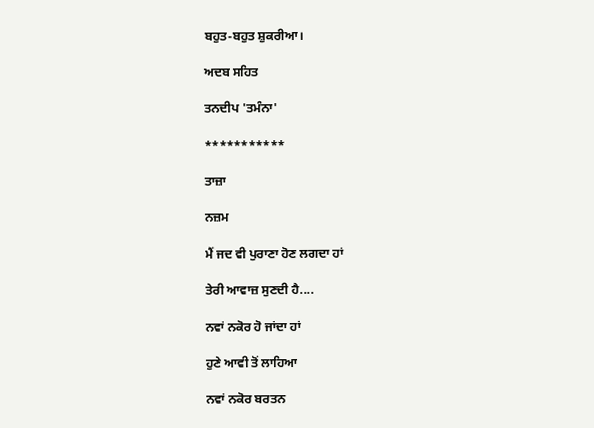ਬਹੁਤ-ਬਹੁਤ ਸ਼ੁਕਰੀਆ।

ਅਦਬ ਸਹਿਤ

ਤਨਦੀਪ 'ਤਮੰਨਾ'

***********

ਤਾਜ਼ਾ

ਨਜ਼ਮ

ਮੈਂ ਜਦ ਵੀ ਪੁਰਾਣਾ ਹੋਣ ਲਗਦਾ ਹਾਂ

ਤੇਰੀ ਆਵਾਜ਼ ਸੁਣਦੀ ਹੈ....

ਨਵਾਂ ਨਕੋਰ ਹੋ ਜਾਂਦਾ ਹਾਂ

ਹੁਣੇ ਆਵੀ ਤੋਂ ਲਾਹਿਆ

ਨਵਾਂ ਨਕੋਰ ਬਰਤਨ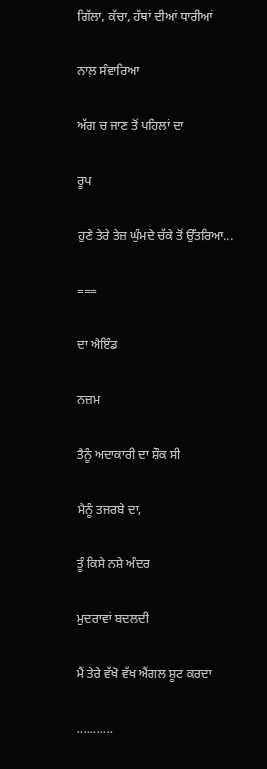ਗਿੱਲਾ, ਕੱਚਾ, ਹੱਥਾਂ ਦੀਆਂ ਧਾਰੀਆਂ

ਨਾਲ਼ ਸੰਵਾਰਿਆ

ਅੱਗ ਚ ਜਾਣ ਤੋਂ ਪਹਿਲਾਂ ਦਾ

ਰੂਪ

ਹੁਣੇ ਤੇਰੇ ਤੇਜ਼ ਘੁੰਮਦੇ ਚੱਕੇ ਤੋਂ ਉੱਤਰਿਆ...

===

ਦਾ ਐਇੰਡ

ਨਜ਼ਮ

ਤੈਨੂੰ ਅਦਾਕਾਰੀ ਦਾ ਸ਼ੌਕ ਸੀ

ਮੈਨੂੰ ਤਜਰਬੇ ਦਾ,

ਤੂੰ ਕਿਸੇ ਨਸ਼ੇ ਅੰਦਰ

ਮੁਦਰਾਵਾਂ ਬਦਲਦੀ

ਮੈਂ ਤੇਰੇ ਵੱਖੋ ਵੱਖ ਐਂਗਲ ਸ਼ੂਟ ਕਰਦਾ

...........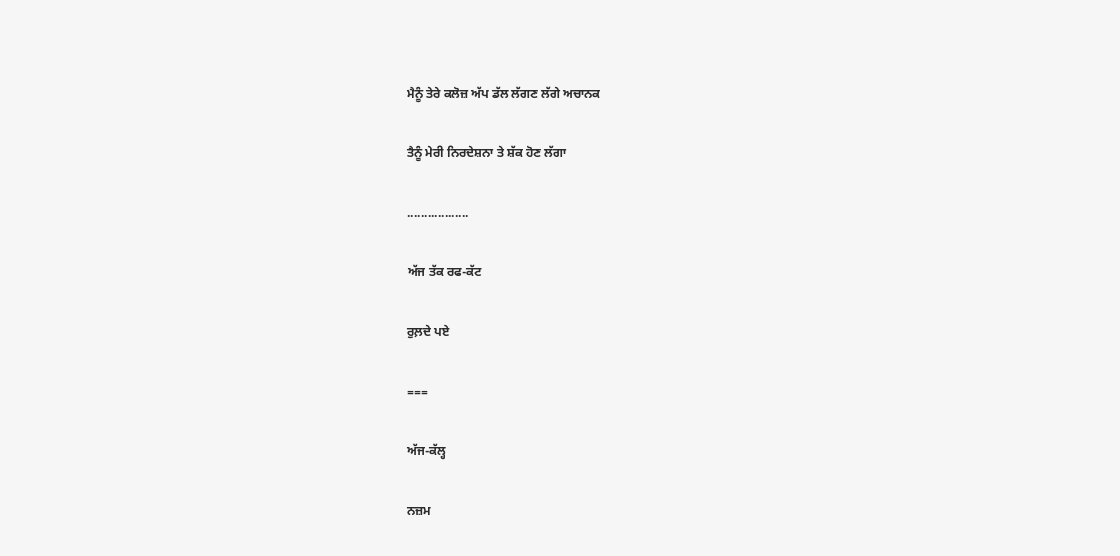ਮੈਨੂੰ ਤੇਰੇ ਕਲੋਜ਼ ਅੱਪ ਡੱਲ ਲੱਗਣ ਲੱਗੇ ਅਚਾਨਕ

ਤੈਨੂੰ ਮੇਰੀ ਨਿਰਦੇਸ਼ਨਾ ਤੇ ਸ਼ੱਕ ਹੋਣ ਲੱਗਾ

..................

ਅੱਜ ਤੱਕ ਰਫ-ਕੱਟ

ਰੁਲ਼ਦੇ ਪਏ

===

ਅੱਜ-ਕੱਲ੍ਹ

ਨਜ਼ਮ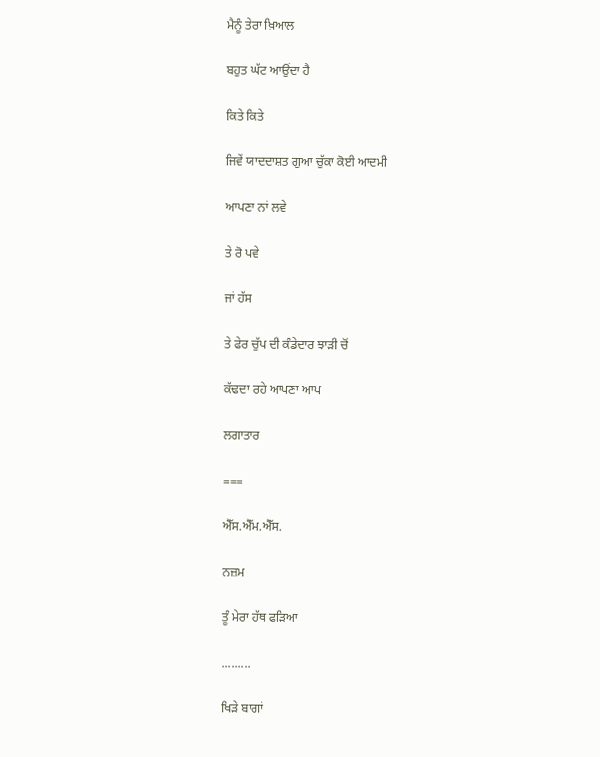ਮੈਨੂੰ ਤੇਰਾ ਖ਼ਿਆਲ

ਬਹੁਤ ਘੱਟ ਆਉਂਦਾ ਹੈ

ਕਿਤੇ ਕਿਤੇ

ਜਿਵੇਂ ਯਾਦਦਾਸ਼ਤ ਗੁਆ ਚੁੱਕਾ ਕੋਈ ਆਦਮੀ

ਆਪਣਾ ਨਾਂ ਲਵੇ

ਤੇ ਰੋ ਪਵੇ

ਜਾਂ ਹੱਸ

ਤੇ ਫੇਰ ਚੁੱਪ ਦੀ ਕੰਡੇਦਾਰ ਝਾੜੀ ਚੋਂ

ਕੱਢਦਾ ਰਹੇ ਆਪਣਾ ਆਪ

ਲਗਾਤਾਰ

===

ਐੱਸ.ਐੱਮ.ਐੱਸ.

ਨਜ਼ਮ

ਤੂੰ ਮੇਰਾ ਹੱਥ ਫੜਿਆ

.........

ਖਿੜੇ ਬਾਗਾਂ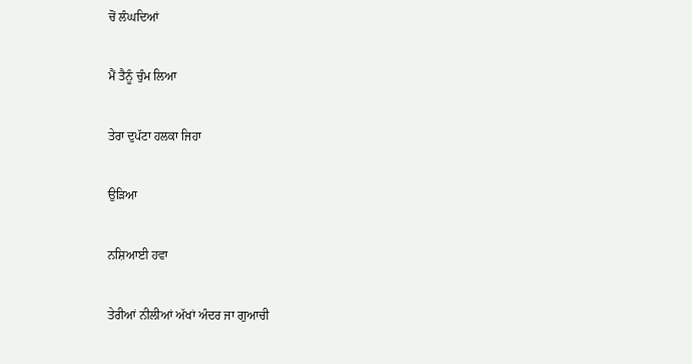ਚੋਂ ਲੰਘਦਿਆਂ

ਮੈਂ ਤੈਨੂੰ ਚੁੰਮ ਲਿਆ

ਤੇਰਾ ਦੁਪੱਟਾ ਹਲਕਾ ਜਿਹਾ

ਉੜਿਆ

ਨਸ਼ਿਆਈ ਹਵਾ

ਤੇਰੀਆਂ ਨੀਲੀਆਂ ਅੱਖਾਂ ਅੰਦਰ ਜਾ ਗੁਆਚੀ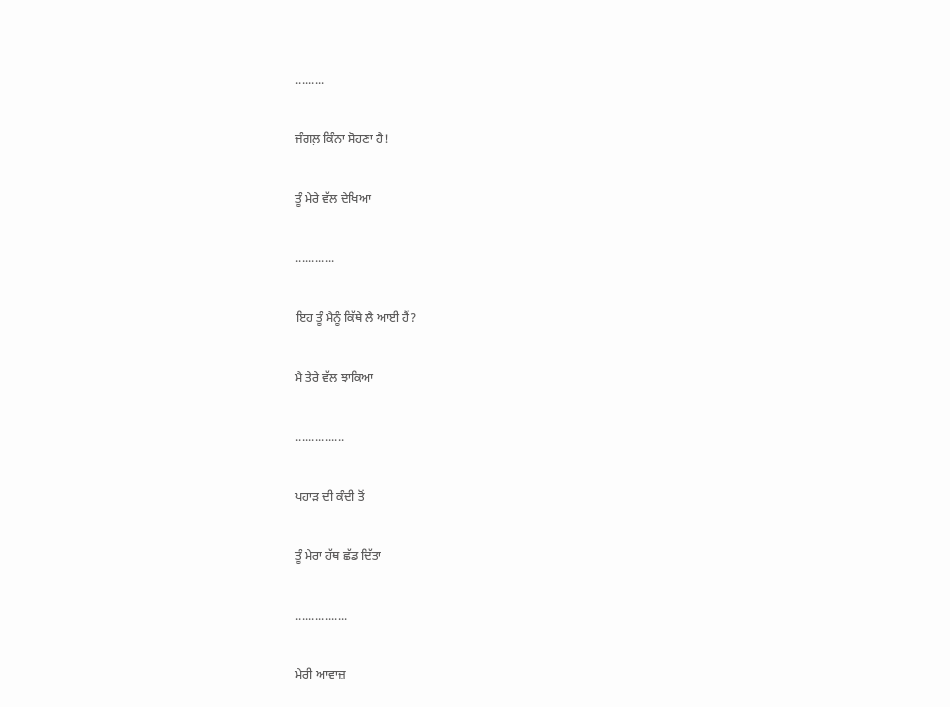.........

ਜੰਗਲ਼ ਕਿੰਨਾ ਸੋਹਣਾ ਹੈ!

ਤੂੰ ਮੇਰੇ ਵੱਲ ਦੇਖਿਆ

............

ਇਹ ਤੂੰ ਮੈਨੂੰ ਕਿੱਥੇ ਲੈ ਆਈ ਹੈਂ?

ਮੈ ਤੇਰੇ ਵੱਲ ਝਾਕਿਆ

...............

ਪਹਾੜ ਦੀ ਕੰਦੀ ਤੋਂ

ਤੂੰ ਮੇਰਾ ਹੱਥ ਛੱਡ ਦਿੱਤਾ

................

ਮੇਰੀ ਆਵਾਜ਼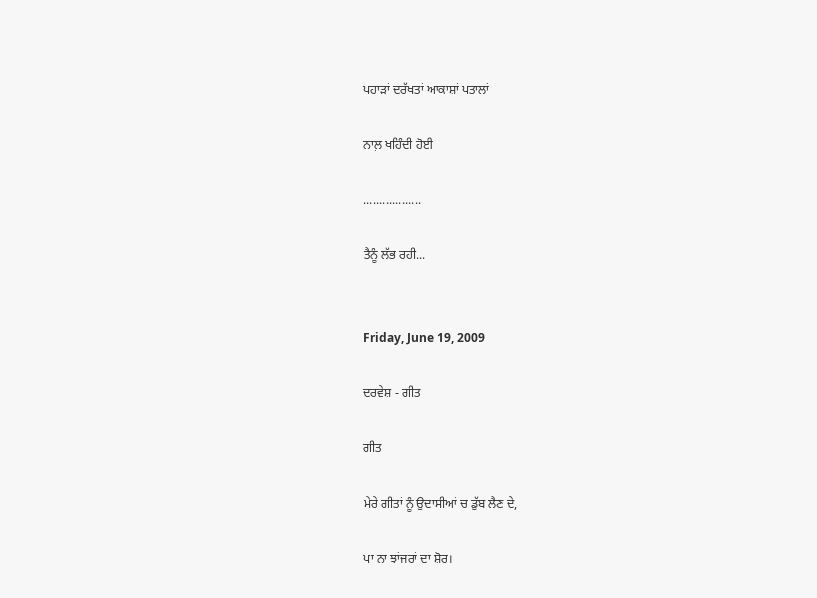ਪਹਾੜਾਂ ਦਰੱਖਤਾਂ ਆਕਾਸ਼ਾਂ ਪਤਾਲਾਂ

ਨਾਲ਼ ਖਹਿੰਦੀ ਹੋਈ

..................

ਤੈਨੂੰ ਲੱਭ ਰਹੀ...


Friday, June 19, 2009

ਦਰਵੇਸ਼ - ਗੀਤ

ਗੀਤ

ਮੇਰੇ ਗੀਤਾਂ ਨੂੰ ਉਦਾਸੀਆਂ ਚ ਡੁੱਬ ਲੈਣ ਦੇ,

ਪਾ ਨਾ ਝਾਂਜਰਾਂ ਦਾ ਸ਼ੋਰ।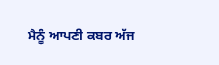ਮੈਨੂੰ ਆਪਣੀ ਕਬਰ ਅੱਜ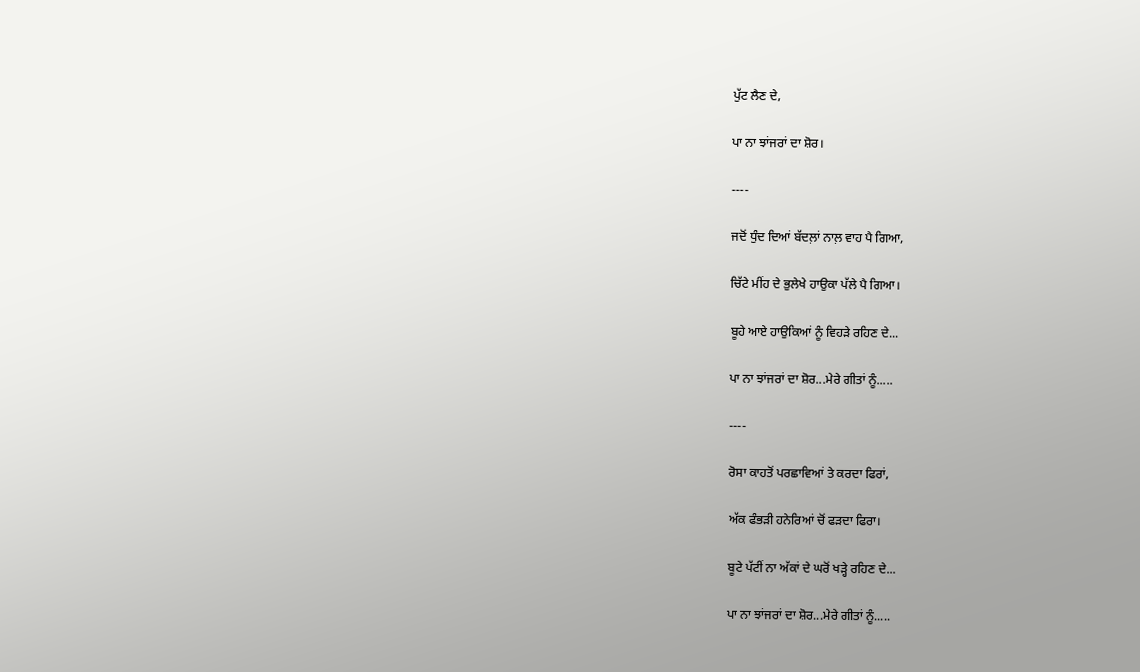ਪੁੱਟ ਲੈਣ ਦੇ,

ਪਾ ਨਾ ਝਾਂਜਰਾਂ ਦਾ ਸ਼ੋਰ।

----

ਜਦੋਂ ਧੁੰਦ ਦਿਆਂ ਬੱਦਲ਼ਾਂ ਨਾਲ਼ ਵਾਹ ਪੈ ਗਿਆ,

ਚਿੱਟੇ ਮੀਂਹ ਦੇ ਭੁਲੇਖੇ ਹਾਉਕਾ ਪੱਲੇ ਪੈ ਗਿਆ।

ਬੂਹੇ ਆਏ ਹਾਉਕਿਆਂ ਨੂੰ ਵਿਹੜੇ ਰਹਿਣ ਦੇ...

ਪਾ ਨਾ ਝਾਂਜਰਾਂ ਦਾ ਸ਼ੋਰ...ਮੇਰੇ ਗੀਤਾਂ ਨੂੰ.....

----

ਰੋਸਾ ਕਾਹਤੋਂ ਪਰਛਾਵਿਆਂ ਤੇ ਕਰਦਾ ਫਿਰਾਂ,

ਅੱਕ ਫੰਭੜੀ ਹਨੇਰਿਆਂ ਚੋਂ ਫੜਦਾ ਫਿਰਾ।

ਬੂਟੇ ਪੱਟੀਂ ਨਾ ਅੱਕਾਂ ਦੇ ਘਰੋਂ ਖੜ੍ਹੇ ਰਹਿਣ ਦੇ...

ਪਾ ਨਾ ਝਾਂਜਰਾਂ ਦਾ ਸ਼ੋਰ...ਮੇਰੇ ਗੀਤਾਂ ਨੂੰ.....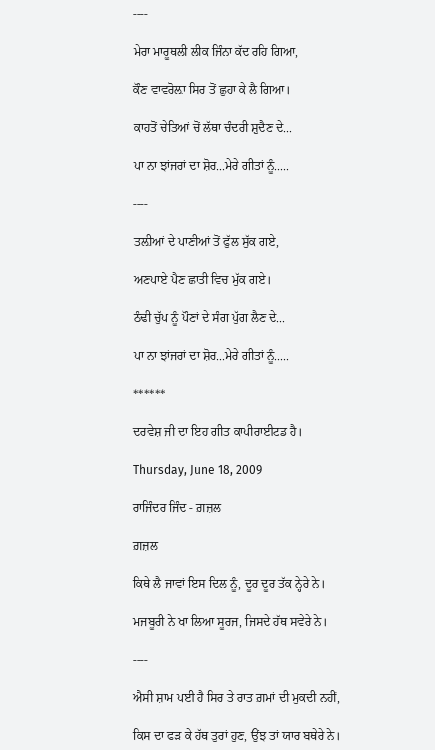----

ਮੇਰਾ ਮਾਰੂਥਲੀ ਲੀਕ ਜਿੰਨਾ ਕੱਦ ਰਹਿ ਗਿਆ,

ਕੌਣ ਵਾਵਰੋਲ਼ਾ ਸਿਰ ਤੋਂ ਛੁਹਾ ਕੇ ਲੈ ਗਿਆ।

ਕਾਹਤੋਂ ਚੇਤਿਆਂ ਚੋਂ ਲੱਥਾ ਚੰਦਰੀ ਸ਼ੁਦੈਣ ਦੇ...

ਪਾ ਨਾ ਝਾਂਜਰਾਂ ਦਾ ਸ਼ੋਰ...ਮੇਰੇ ਗੀਤਾਂ ਨੂੰ.....

----

ਤਲ਼ੀਆਂ ਦੇ ਪਾਣੀਆਂ ਤੋਂ ਫੁੱਲ ਸੁੱਕ ਗਏ,

ਅਣਪਾਏ ਪੈਣ ਛਾਤੀ ਵਿਚ ਮੁੱਕ ਗਏ।

ਠੰਢੀ ਚੁੱਪ ਨੂੰ ਪੌਣਾਂ ਦੇ ਸੰਗ ਪੁੱਗ ਲੈਣ ਦੇ...

ਪਾ ਨਾ ਝਾਂਜਰਾਂ ਦਾ ਸ਼ੋਰ...ਮੇਰੇ ਗੀਤਾਂ ਨੂੰ.....

******

ਦਰਵੇਸ਼ ਜੀ ਦਾ ਇਹ ਗੀਤ ਕਾਪੀਰਾਈਟਡ ਹੈ।

Thursday, June 18, 2009

ਰਾਜਿੰਦਰ ਜਿੰਦ - ਗ਼ਜ਼ਲ

ਗ਼ਜ਼ਲ

ਕਿਥੇ ਲੈ ਜਾਵਾਂ ਇਸ ਦਿਲ ਨੂੰ, ਦੂਰ ਦੂਰ ਤੱਕ ਨ੍ਹੇਰੇ ਨੇ।

ਮਜਬੂਰੀ ਨੇ ਖਾ ਲਿਆ ਸੂਰਜ, ਜਿਸਦੇ ਹੱਥ ਸਵੇਰੇ ਨੇ।

----

ਐਸੀ ਸ਼ਾਮ ਪਈ ਹੈ ਸਿਰ ਤੇ ਰਾਤ ਗ਼ਮਾਂ ਦੀ ਮੁਕਦੀ ਨਹੀਂ,

ਕਿਸ ਦਾ ਫੜ ਕੇ ਹੱਥ ਤੁਰਾਂ ਹੁਣ, ਉਂਝ ਤਾਂ ਯਾਰ ਬਥੇਰੇ ਨੇ।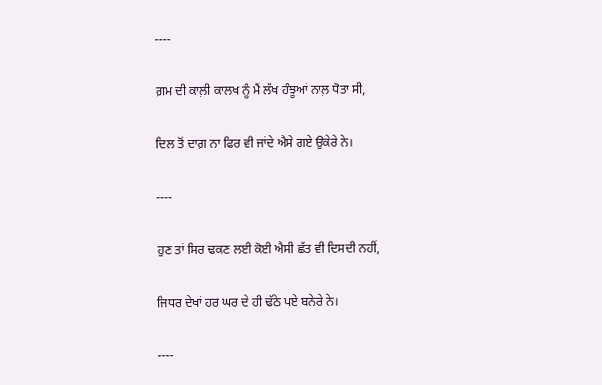----

ਗ਼ਮ ਦੀ ਕਾਲ਼ੀ ਕਾਲਖ ਨੂੰ ਮੈਂ ਲੱਖ ਹੰਝੂਆਂ ਨਾਲ਼ ਧੋਤਾ ਸੀ,

ਦਿਲ ਤੋਂ ਦਾਗ਼ ਨਾ ਫਿਰ ਵੀ ਜਾਂਦੇ ਐਸੇ ਗਏ ਉਕੇਰੇ ਨੇ।

----

ਹੁਣ ਤਾਂ ਸਿਰ ਢਕਣ ਲਈ ਕੋਈ ਐਸੀ ਛੱਤ ਵੀ ਦਿਸਦੀ ਨਹੀਂ,

ਜਿਧਰ ਦੇਖਾਂ ਹਰ ਘਰ ਦੇ ਹੀ ਢੱਠੇ ਪਏ ਬਨੇਰੇ ਨੇ।

----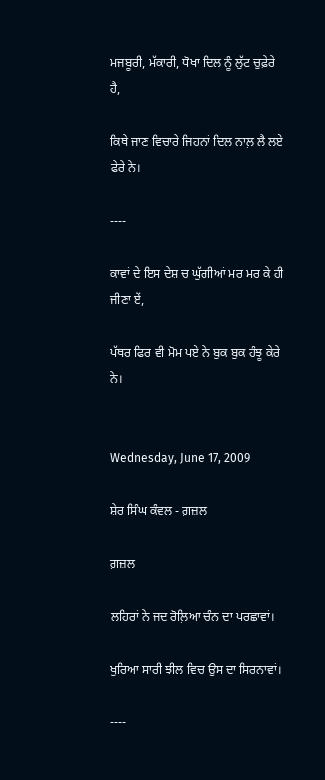ਮਜਬੂਰੀ, ਮੱਕਾਰੀ, ਧੋਖਾ ਦਿਲ ਨੂੰ ਲੁੱਟ ਚੁਫ਼ੇਰੇ ਹੈ,

ਕਿਥੇ ਜਾਣ ਵਿਚਾਰੇ ਜਿਹਨਾਂ ਦਿਲ ਨਾਲ਼ ਲੈ ਲਏ ਫੇਰੇ ਨੇ।

----

ਕਾਵਾਂ ਦੇ ਇਸ ਦੇਸ਼ ਚ ਘੁੱਗੀਆਂ ਮਰ ਮਰ ਕੇ ਹੀ ਜੀਣਾ ਏਂ,

ਪੱਥਰ ਫਿਰ ਵੀ ਮੋਮ ਪਏ ਨੇ ਬੁਕ ਬੁਕ ਹੰਝੂ ਕੇਰੇ ਨੇ।


Wednesday, June 17, 2009

ਸ਼ੇਰ ਸਿੰਘ ਕੰਵਲ - ਗ਼ਜ਼ਲ

ਗ਼ਜ਼ਲ

ਲਹਿਰਾਂ ਨੇ ਜਦ ਰੋਲ਼ਿਆ ਚੰਨ ਦਾ ਪਰਛਾਵਾਂ।

ਖੁਰਿਆ ਸਾਰੀ ਝੀਲ ਵਿਚ ਉਸ ਦਾ ਸਿਰਨਾਵਾਂ।

----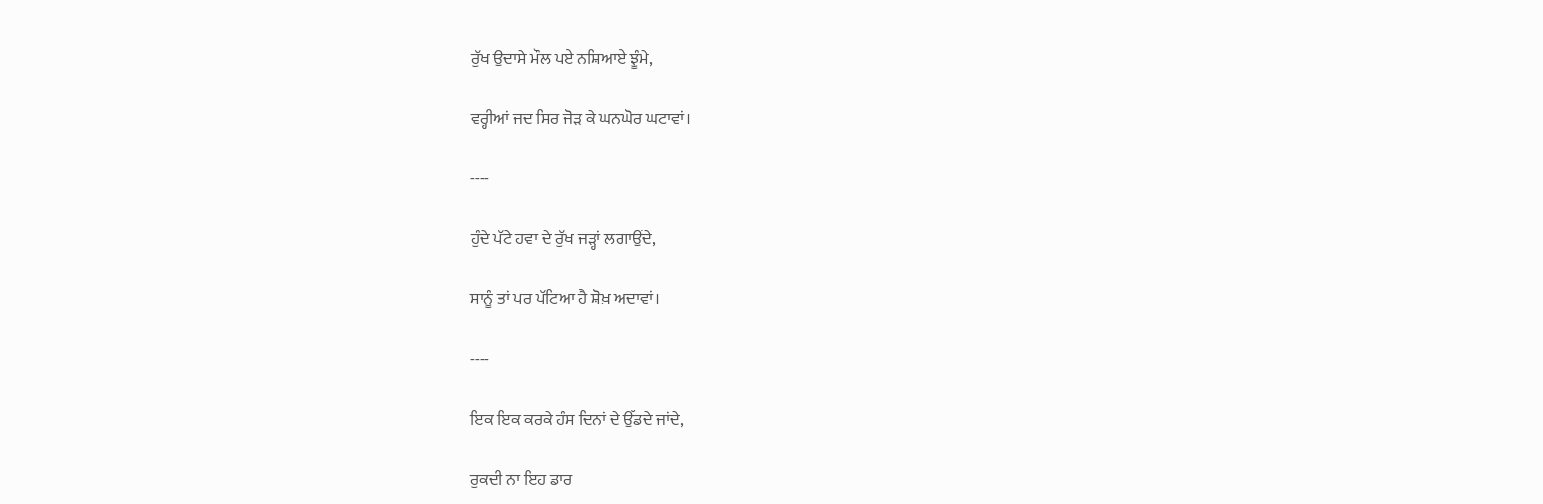ਰੁੱਖ ਉਦਾਸੇ ਮੌਲ ਪਏ ਨਸ਼ਿਆਏ ਝੂੰਮੇ,

ਵਰ੍ਹੀਆਂ ਜਦ ਸਿਰ ਜੋੜ ਕੇ ਘਨਘੋਰ ਘਟਾਵਾਂ।

----

ਹੁੰਦੇ ਪੱਟੇ ਹਵਾ ਦੇ ਰੁੱਖ ਜੜ੍ਹਾਂ ਲਗਾਉਂਦੇ,

ਸਾਨੂੰ ਤਾਂ ਪਰ ਪੱਟਿਆ ਹੈ ਸ਼ੋਖ਼ ਅਦਾਵਾਂ।

----

ਇਕ ਇਕ ਕਰਕੇ ਹੰਸ ਦਿਨਾਂ ਦੇ ਉੱਡਦੇ ਜਾਂਦੇ,

ਰੁਕਦੀ ਨਾ ਇਹ ਡਾਰ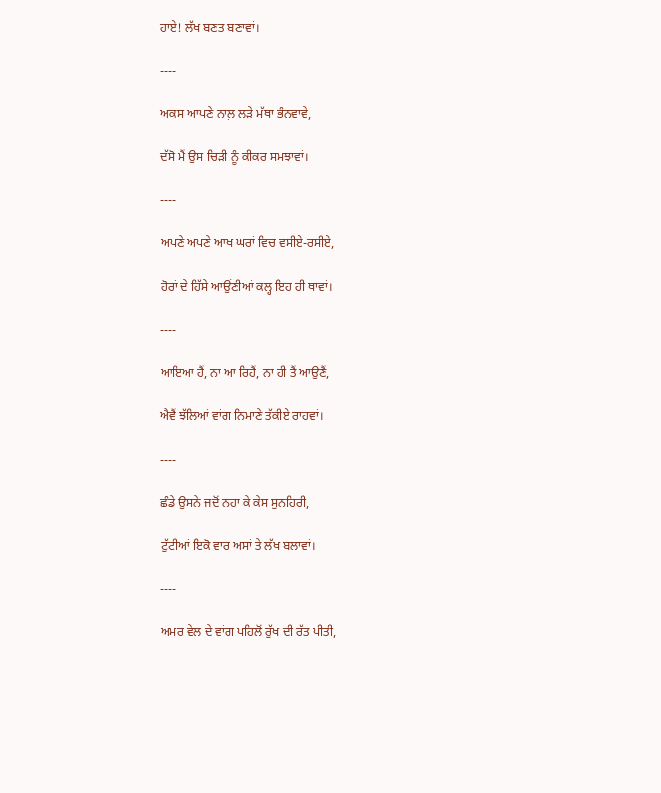ਹਾਏ! ਲੱਖ ਬਣਤ ਬਣਾਵਾਂ।

----

ਅਕਸ ਆਪਣੇ ਨਾਲ਼ ਲੜੇ ਮੱਥਾ ਭੰਨਵਾਵੇ,

ਦੱਸੋ ਮੈਂ ਉਸ ਚਿੜੀ ਨੂੰ ਕੀਕਰ ਸਮਝਾਵਾਂ।

----

ਅਪਣੇ ਅਪਣੇ ਆਖ ਘਰਾਂ ਵਿਚ ਵਸੀਏ-ਰਸੀਏ,

ਹੋਰਾਂ ਦੇ ਹਿੱਸੇ ਆਉਂਣੀਆਂ ਕਲ੍ਹ ਇਹ ਹੀ ਥਾਵਾਂ।

----

ਆਇਆ ਹੈਂ, ਨਾ ਆ ਰਿਹੈਂ, ਨਾ ਹੀ ਤੈਂ ਆਉਣੈਂ,

ਐਵੈਂ ਝੱਲਿਆਂ ਵਾਂਗ ਨਿਮਾਣੇ ਤੱਕੀਏ ਰਾਹਵਾਂ।

----

ਛੰਡੇ ਉਸਨੇ ਜਦੋਂ ਨਹਾ ਕੇ ਕੇਸ ਸੁਨਹਿਰੀ,

ਟੁੱਟੀਆਂ ਇਕੋ ਵਾਰ ਅਸਾਂ ਤੇ ਲੱਖ ਬਲਾਵਾਂ।

----

ਅਮਰ ਵੇਲ ਦੇ ਵਾਂਗ ਪਹਿਲੋਂ ਰੁੱਖ ਦੀ ਰੱਤ ਪੀਤੀ,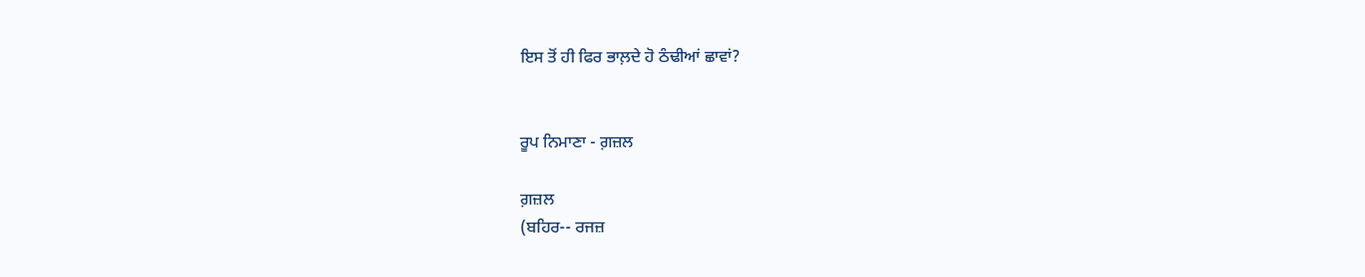ਇਸ ਤੋਂ ਹੀ ਫਿਰ ਭਾਲ਼ਦੇ ਹੋ ਠੰਢੀਆਂ ਛਾਵਾਂ?


ਰੂਪ ਨਿਮਾਣਾ - ਗ਼ਜ਼ਲ

ਗ਼ਜ਼ਲ
(ਬਹਿਰ-- ਰਜਜ਼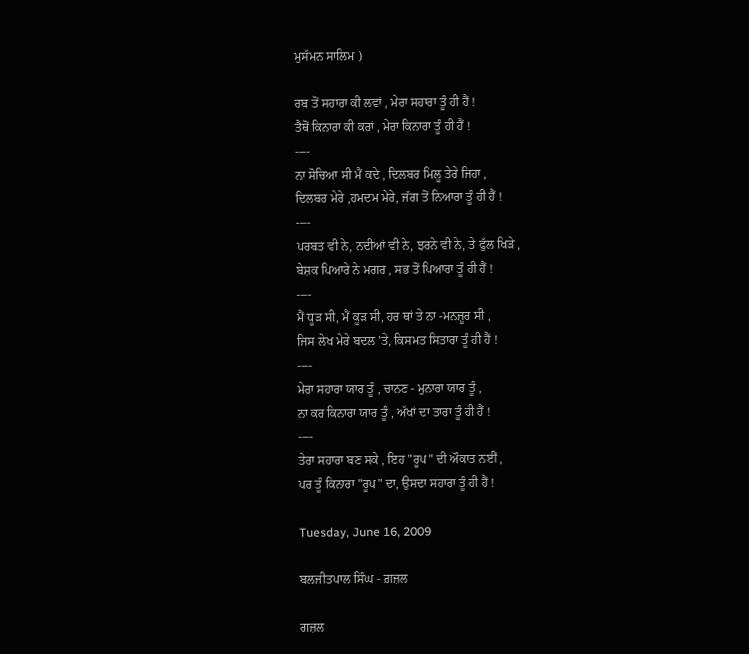ਮੁਸੱਮਨ ਸਾਲਿਮ )

ਰਬ ਤੋਂ ਸਹਾਰਾ ਕੀ ਲਵਾਂ , ਮੇਰਾ ਸਹਾਰਾ ਤੂੰ ਹੀ ਹੈਂ !
ਤੈਥੋਂ ਕਿਨਾਰਾ ਕੀ ਕਰਾਂ , ਮੇਰਾ ਕਿਨਾਰਾ ਤੂੰ ਹੀ ਹੈਂ !
----
ਨਾ ਸੋਚਿਆ ਸੀ ਮੈਂ ਕਦੇ , ਦਿਲਬਰ ਮਿਲੂ ਤੇਰੇ ਜਿਹਾ ,
ਦਿਲਬਰ ਮੇਰੇ ,ਹਮਦਮ ਮੇਰੇ, ਜੱਗ ਤੋਂ ਨਿਆਰਾ ਤੂੰ ਹੀ ਹੈਂ !
----
ਪਰਬਤ ਵੀ ਨੇ, ਨਦੀਆਂ ਵੀ ਨੇ, ਝਰਨੇ ਵੀ ਨੇ, ਤੇ ਫੁੱਲ ਖਿੜੇ ,
ਬੇਸ਼ਕ ਪਿਆਰੇ ਨੇ ਮਗਰ , ਸਭ ਤੋਂ ਪਿਆਰਾ ਤੂੰ ਹੀ ਹੈਂ !
----
ਮੈਂ ਧੂੜ ਸੀ, ਮੈਂ ਕੂੜ ਸੀ, ਹਰ ਥਾਂ ਤੇ ਨਾ -ਮਨਜ਼ੂਰ ਸੀ ,
ਜਿਸ ਲੇਖ ਮੇਰੇ ਬਦਲ 'ਤੇ, ਕਿਸਮਤ ਸਿਤਾਰਾ ਤੂੰ ਹੀ ਹੈਂ !
----
ਮੇਰਾ ਸਹਾਰਾ ਯਾਰ ਤੂੰ , ਚਾਨਣ - ਮੁਨਾਰਾ ਯਾਰ ਤੂੰ ,
ਨਾ ਕਰ ਕਿਨਾਰਾ ਯਾਰ ਤੂੰ , ਅੱਖਾਂ ਦਾ ਤਾਰਾ ਤੂੰ ਹੀ ਹੈਂ !
----
ਤੇਰਾ ਸਹਾਰਾ ਬਣ ਸਕੇ , ਇਹ "ਰੂਪ" ਦੀ ਔਕਾਤ ਨਈਂ ,
ਪਰ ਤੂੰ ਕਿਨਾਰਾ "ਰੂਪ" ਦਾ, ਉਸਦਾ ਸਹਾਰਾ ਤੂੰ ਹੀ ਹੈਂ !

Tuesday, June 16, 2009

ਬਲਜੀਤਪਾਲ ਸਿੰਘ - ਗ਼ਜ਼ਲ

ਗਜ਼ਲ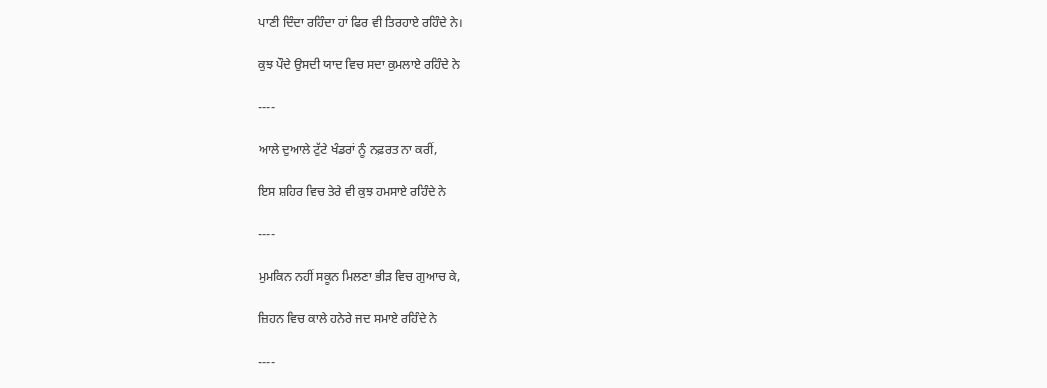ਪਾਣੀ ਦਿੰਦਾ ਰਹਿੰਦਾ ਹਾਂ ਫਿਰ ਵੀ ਤਿਰਹਾਏ ਰਹਿੰਦੇ ਨੇ।

ਕੁਝ ਪੌਦੇ ਉਸਦੀ ਯਾਦ ਵਿਚ ਸਦਾ ਕੁਮਲਾਏ ਰਹਿੰਦੇ ਨੇ

----

ਆਲੇ ਦੁਆਲੇ ਟੁੱਟੇ ਖੰਡਰਾਂ ਨੂੰ ਨਫ਼ਰਤ ਨਾ ਕਰੀਂ,

ਇਸ ਸ਼ਹਿਰ ਵਿਚ ਤੇਰੇ ਵੀ ਕੁਝ ਹਮਸਾਏ ਰਹਿੰਦੇ ਨੇ

----

ਮੁਮਕਿਨ ਨਹੀਂ ਸਕੂਨ ਮਿਲਣਾ ਭੀੜ ਵਿਚ ਗੁਆਚ ਕੇ,

ਜ਼ਿਹਨ ਵਿਚ ਕਾਲੇ ਹਨੇਰੇ ਜਦ ਸਮਾਏ ਰਹਿੰਦੇ ਨੇ

----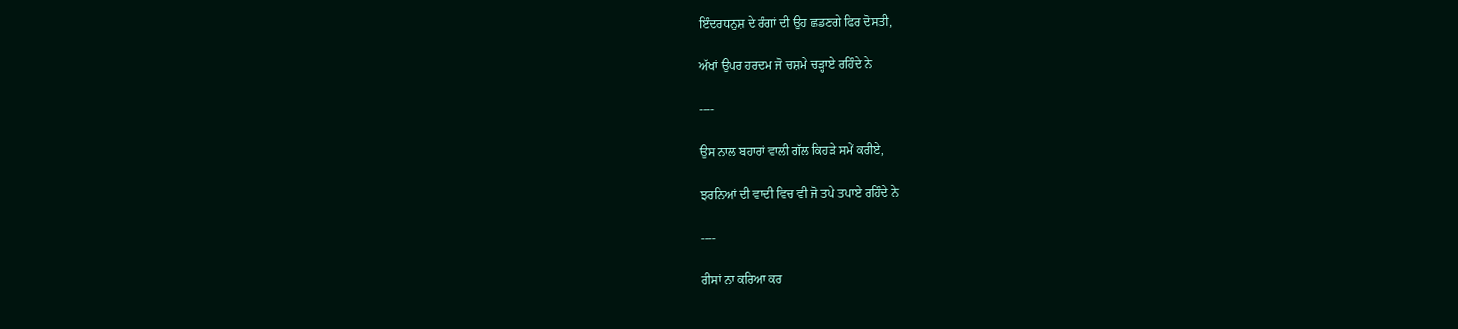ਇੰਦਰਧਨੁਸ਼ ਦੇ ਰੰਗਾਂ ਦੀ ਉਹ ਛਡਣਗੇ ਫਿਰ ਦੋਸਤੀ,

ਅੱਖਾਂ ਉਪਰ ਹਰਦਮ ਜੋ ਚਸ਼ਮੇ ਚੜ੍ਹਾਏ ਰਹਿੰਦੇ ਨੇ

----

ਉਸ ਨਾਲ ਬਹਾਰਾਂ ਵਾਲੀ ਗੱਲ ਕਿਹੜੇ ਸਮੇਂ ਕਰੀਏ,

ਝਰਨਿਆਂ ਦੀ ਵਾਦੀ ਵਿਚ ਵੀ ਜੋ ਤਪੇ ਤਪਾਏ ਰਹਿੰਦੇ ਨੇ

----

ਰੀਸਾਂ ਨਾ ਕਰਿਆ ਕਰ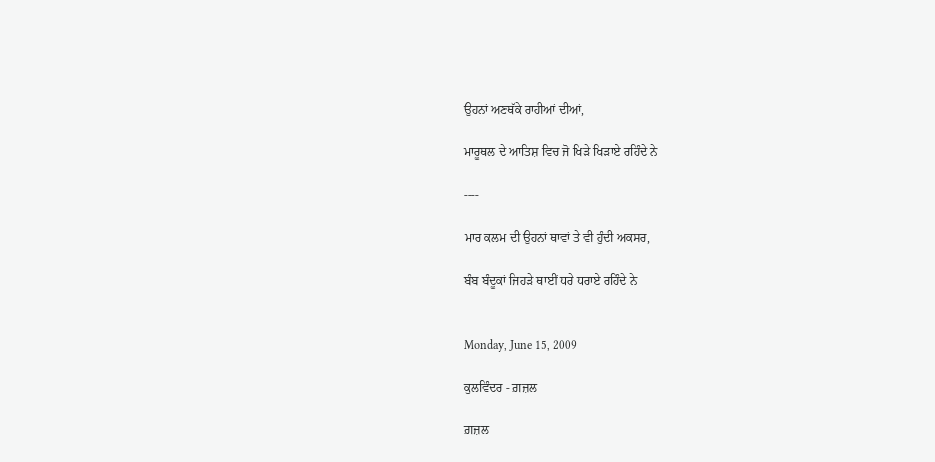ਉਹਨਾਂ ਅਣਥੱਕੇ ਰਾਹੀਆਂ ਦੀਆਂ,

ਮਾਰੂਥਲ ਦੇ ਆਤਿਸ਼ ਵਿਚ ਜੋ ਖਿੜੇ ਖਿੜਾਏ ਰਹਿੰਦੇ ਨੇ

----

ਮਾਰ ਕਲਮ ਦੀ ਉਹਨਾਂ ਥਾਵਾਂ ਤੇ ਵੀ ਹੁੰਦੀ ਅਕਸਰ,

ਬੰਬ ਬੰਦੂਕਾਂ ਜਿਹੜੇ ਥਾਈਂ ਧਰੇ ਧਰਾਏ ਰਹਿੰਦੇ ਨੇ


Monday, June 15, 2009

ਕੁਲਵਿੰਦਰ - ਗ਼ਜ਼ਲ

ਗ਼ਜ਼ਲ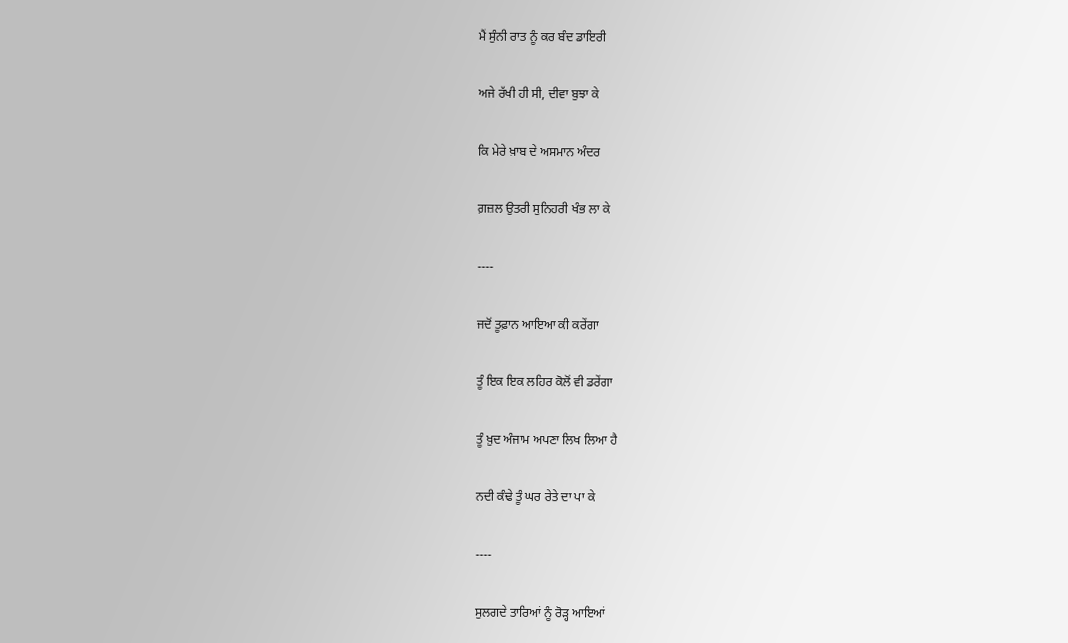ਮੈਂ ਸੁੰਨੀ ਰਾਤ ਨੂੰ ਕਰ ਬੰਦ ਡਾਇਰੀ

ਅਜੇ ਰੱਖੀ ਹੀ ਸੀ, ਦੀਵਾ ਬੁਝਾ ਕੇ

ਕਿ ਮੇਰੇ ਖ਼ਾਬ ਦੇ ਅਸਮਾਨ ਅੰਦਰ

ਗ਼ਜ਼ਲ ਉਤਰੀ ਸੁਨਿਹਰੀ ਖੰਭ ਲਾ ਕੇ

----

ਜਦੋਂ ਤੂਫ਼ਾਨ ਆਇਆ ਕੀ ਕਰੇਂਗਾ

ਤੂੰ ਇਕ ਇਕ ਲਹਿਰ ਕੋਲੋਂ ਵੀ ਡਰੇਂਗਾ

ਤੂੰ ਖ਼ੁਦ ਅੰਜਾਮ ਅਪਣਾ ਲਿਖ ਲਿਆ ਹੈ

ਨਦੀ ਕੰਢੇ ਤੂੰ ਘਰ ਰੇਤੇ ਦਾ ਪਾ ਕੇ

----

ਸੁਲਗਦੇ ਤਾਰਿਆਂ ਨੂੰ ਰੋੜ੍ਹ ਆਇਆਂ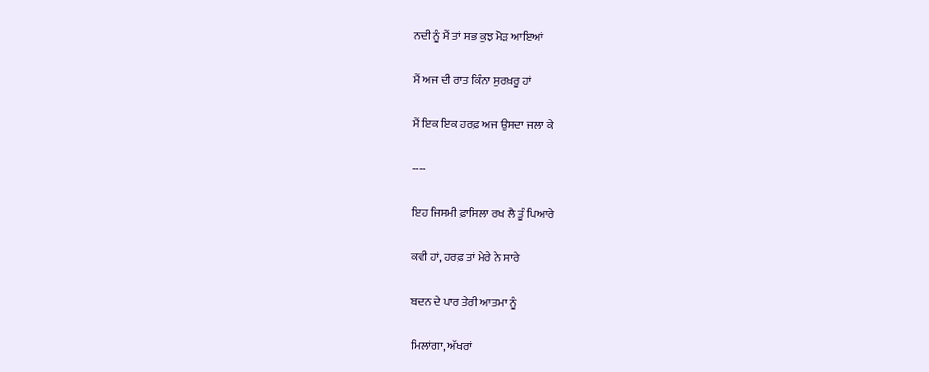ਨਦੀ ਨੂੰ ਮੈਂ ਤਾਂ ਸਭ ਕੁਝ ਮੋੜ ਆਇਆਂ

ਮੈਂ ਅਜ ਦੀ ਰਾਤ ਕਿੰਨਾ ਸੁਰਖ਼ਰੂ ਹਾਂ

ਮੈਂ ਇਕ ਇਕ ਹਰਫ਼ ਅਜ ਉਸਦਾ ਜਲਾ ਕੇ

----

ਇਹ ਜਿਸਮੀ ਫ਼ਾਸਿਲਾ ਰਖ ਲੈ ਤੂੰ ਪਿਆਰੇ

ਕਵੀ ਹਾਂ, ਹਰਫ਼ ਤਾਂ ਮੇਰੇ ਨੇ ਸਾਰੇ

ਬਦਨ ਦੇ ਪਾਰ ਤੇਰੀ ਆਤਮਾ ਨੂੰ

ਮਿਲਾਂਗਾ, ਅੱਖਰਾਂ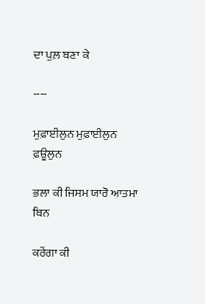ਦਾ ਪੁਲ਼ ਬਣਾ ਕੇ

----

ਮੁਫ਼ਾਈਲੁਨ ਮੁਫ਼ਾਈਲੁਨ ਫ਼ਊਲੁਨ

ਭਲਾ ਕੀ ਜਿਸਮ ਯਾਰੋ ਆਤਮਾ ਬਿਨ

ਕਰੇਂਗਾ ਕੀ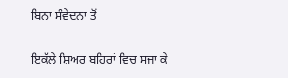ਬਿਨਾ ਸੰਵੇਦਨਾ ਤੋਂ

ਇਕੱਲੇ ਸ਼ਿਅਰ ਬਹਿਰਾਂ ਵਿਚ ਸਜਾ ਕੇ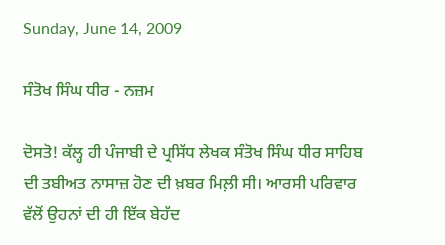Sunday, June 14, 2009

ਸੰਤੋਖ ਸਿੰਘ ਧੀਰ - ਨਜ਼ਮ

ਦੋਸਤੋ! ਕੱਲ੍ਹ ਹੀ ਪੰਜਾਬੀ ਦੇ ਪ੍ਰਸਿੱਧ ਲੇਖਕ ਸੰਤੋਖ ਸਿੰਘ ਧੀਰ ਸਾਹਿਬ ਦੀ ਤਬੀਅਤ ਨਾਸਾਜ਼ ਹੋਣ ਦੀ ਖ਼ਬਰ ਮਿਲ਼ੀ ਸੀ। ਆਰਸੀ ਪਰਿਵਾਰ ਵੱਲੋਂ ਉਹਨਾਂ ਦੀ ਹੀ ਇੱਕ ਬੇਹੱਦ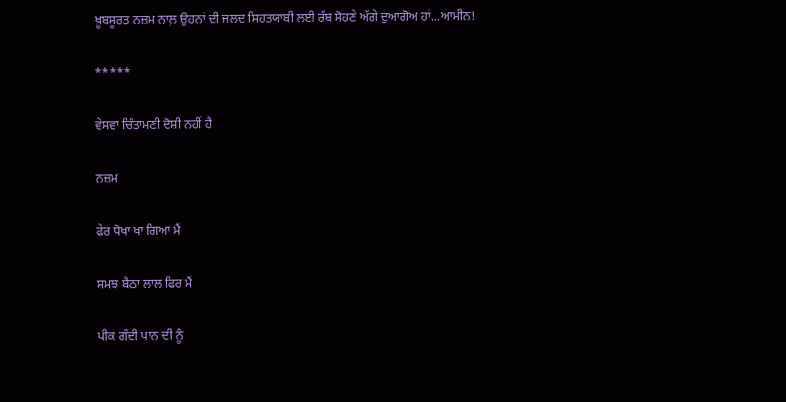ਖ਼ੂਬਸੂਰਤ ਨਜ਼ਮ ਨਾਲ਼ ਉਹਨਾਂ ਦੀ ਜਲਦ ਸਿਹਤਯਾਬੀ ਲਈ ਰੱਬ ਸੋਹਣੇ ਅੱਗੇ ਦੁਆਗੋਅ ਹਾਂ...ਆਮੀਨ!

*****

ਵੇਸਵਾ ਚਿੰਤਾਮਣੀ ਦੋਸ਼ੀ ਨਹੀਂ ਹੈ

ਨਜ਼ਮ

ਫੇਰ ਧੋਖਾ ਖਾ ਗਿਆ ਮੈਂ

ਸਮਝ ਬੈਠਾ ਲਾਲ ਫਿਰ ਮੈਂ

ਪੀਕ ਗੰਦੀ ਪਾਨ ਦੀ ਨੂੰ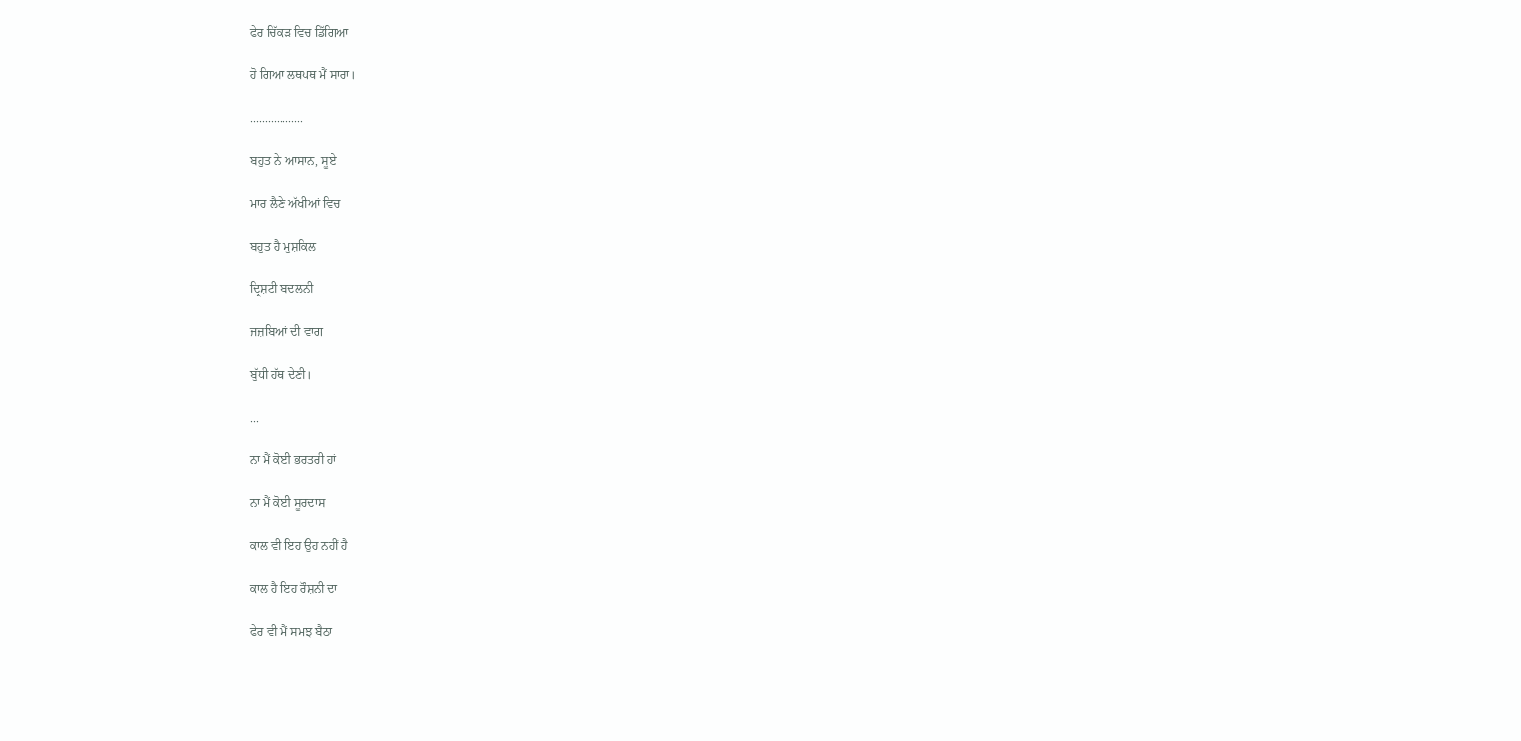ਫੇਰ ਚਿੱਕੜ ਵਿਚ ਡਿੱਗਿਆ

ਹੋ ਗਿਆ ਲਥਪਥ ਮੈਂ ਸਾਰਾ।

..................

ਬਹੁਤ ਨੇ ਆਸਾਨ, ਸੂਏ

ਮਾਰ ਲੈਣੇ ਅੱਖੀਆਂ ਵਿਚ

ਬਹੁਤ ਹੈ ਮੁਸ਼ਕਿਲ

ਦ੍ਰਿਸ਼ਟੀ ਬਦਲਨੀ

ਜਜ਼ਬਿਆਂ ਦੀ ਵਾਗ

ਬੁੱਧੀ ਹੱਥ ਦੇਣੀ।

...

ਨਾ ਮੈਂ ਕੋਈ ਭਰਤਰੀ ਹਾਂ

ਨਾ ਮੈਂ ਕੋਈ ਸੂਰਦਾਸ

ਕਾਲ ਵੀ ਇਹ ਉਹ ਨਹੀਂ ਹੈ

ਕਾਲ ਹੈ ਇਹ ਰੌਸ਼ਨੀ ਦਾ

ਫੇਰ ਵੀ ਮੈਂ ਸਮਝ ਬੈਠਾ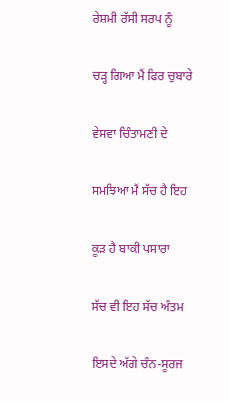ਰੇਸ਼ਮੀ ਰੱਸੀ ਸਰਪ ਨੂੰ

ਚੜ੍ਹ ਗਿਆ ਮੈਂ ਫਿਰ ਚੁਬਾਰੇ

ਵੇਸਵਾ ਚਿੰਤਾਮਣੀ ਦੇ

ਸਮਝਿਆ ਮੈਂ ਸੱਚ ਹੈ ਇਹ

ਕੂੜ ਹੈ ਬਾਕੀ ਪਸਾਰਾ

ਸੱਚ ਵੀ ਇਹ ਸੱਚ ਅੰਤਮ

ਇਸਦੇ ਅੱਗੇ ਚੰਨ-ਸੂਰਜ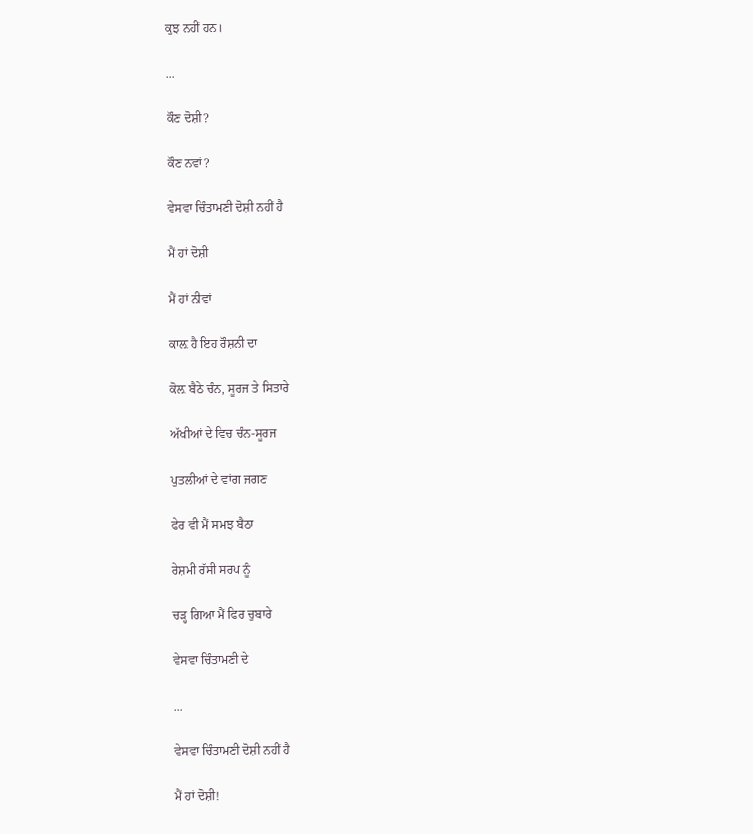ਕੁਝ ਨਹੀਂ ਹਨ।

...

ਕੌਣ ਦੋਸ਼ੀ?

ਕੌਣ ਨਵਾਂ?

ਵੇਸਵਾ ਚਿੰਤਾਮਣੀ ਦੋਸ਼ੀ ਨਹੀਂ ਹੈ

ਮੈਂ ਹਾਂ ਦੋਸ਼ੀ

ਮੈਂ ਹਾਂ ਨੀਵਾਂ

ਕਾਲ਼ ਹੈ ਇਹ ਰੌਸ਼ਨੀ ਦਾ

ਕੋਲ਼ ਬੈਠੇ ਚੰਨ, ਸੂਰਜ ਤੇ ਸਿਤਾਰੇ

ਅੱਖੀਆਂ ਦੇ ਵਿਚ ਚੰਨ-ਸੂਰਜ

ਪੁਤਲੀਆਂ ਦੇ ਵਾਂਗ ਜਗਣ

ਫੇਰ ਵੀ ਮੈਂ ਸਮਝ ਬੈਠਾ

ਰੇਸ਼ਮੀ ਰੱਸੀ ਸਰਪ ਨੂੰ

ਚੜ੍ਹ ਗਿਆ ਮੈਂ ਫਿਰ ਚੁਬਾਰੇ

ਵੇਸਵਾ ਚਿੰਤਾਮਣੀ ਦੇ

...

ਵੇਸਵਾ ਚਿੰਤਾਮਣੀ ਦੋਸ਼ੀ ਨਹੀਂ ਹੈ

ਮੈਂ ਹਾਂ ਦੋਸ਼ੀ!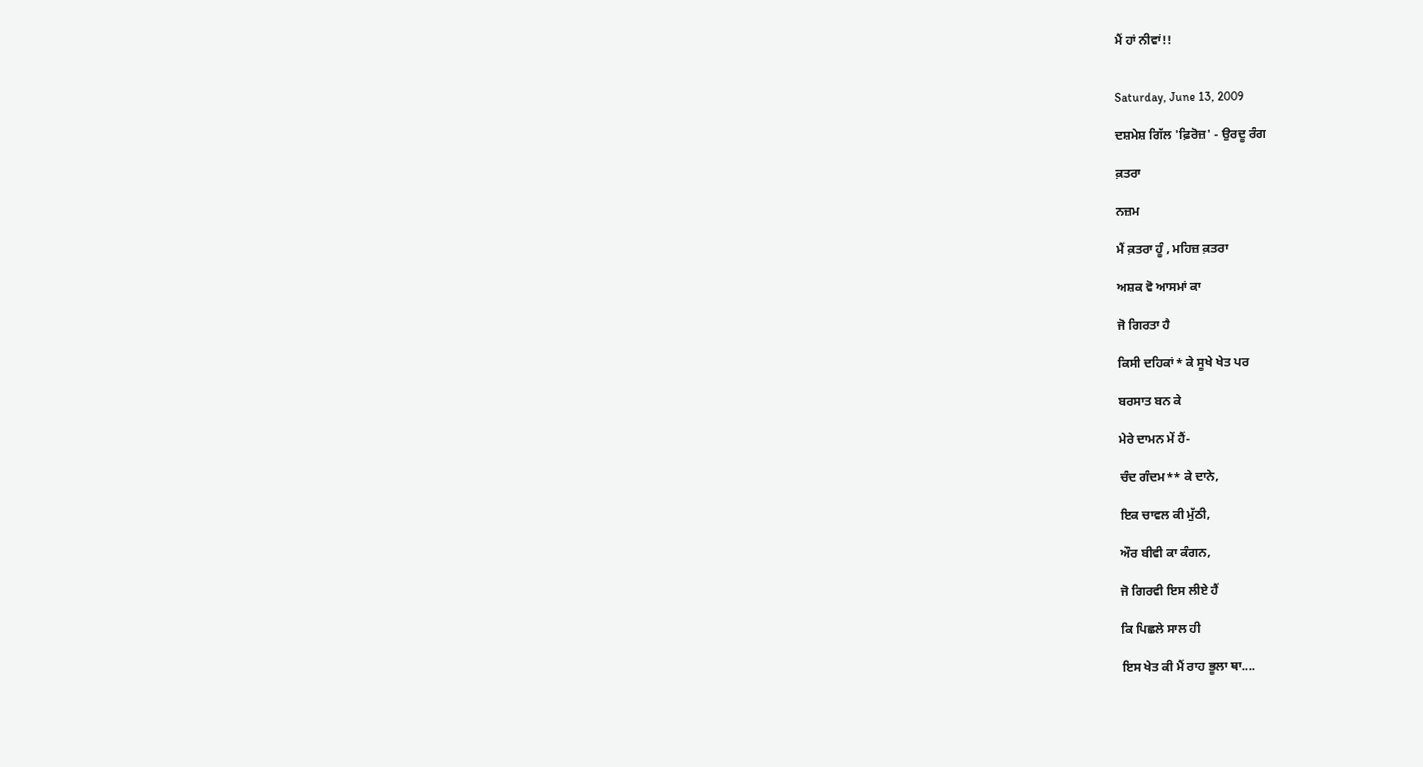ਮੈਂ ਹਾਂ ਨੀਵਾਂ!!


Saturday, June 13, 2009

ਦਸ਼ਮੇਸ਼ ਗਿੱਲ 'ਫ਼ਿਰੋਜ਼' - ਉਰਦੂ ਰੰਗ

ਕ਼ਤਰਾ

ਨਜ਼ਮ

ਮੈਂ ਕ਼ਤਰਾ ਹੂੰ , ਮਹਿਜ਼ ਕ਼ਤਰਾ

ਅਸ਼ਕ ਵੋ ਆਸਮਾਂ ਕਾ

ਜੋ ਗਿਰਤਾ ਹੈ

ਕਿਸੀ ਦਹਿਕਾਂ* ਕੇ ਸੂਖੇ ਖੇਤ ਪਰ

ਬਰਸਾਤ ਬਨ ਕੇ

ਮੇਰੇ ਦਾਮਨ ਮੇਂ ਹੈਂ-

ਚੰਦ ਗੰਦਮ** ਕੇ ਦਾਨੇ,

ਇਕ ਚਾਵਲ ਕੀ ਮੁੱਠੀ,

ਔਰ ਬੀਵੀ ਕਾ ਕੰਗਨ,

ਜੋ ਗਿਰਵੀ ਇਸ ਲੀਏ ਹੈਂ

ਕਿ ਪਿਛਲੇ ਸਾਲ ਹੀ

ਇਸ ਖੇਤ ਕੀ ਮੈਂ ਰਾਹ ਭੂਲਾ ਥਾ....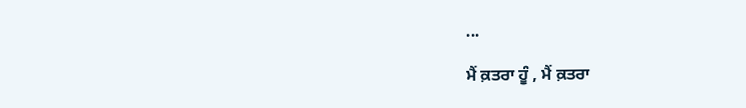...

ਮੈਂ ਕ਼ਤਰਾ ਹੂੰ , ਮੈਂ ਕ਼ਤਰਾ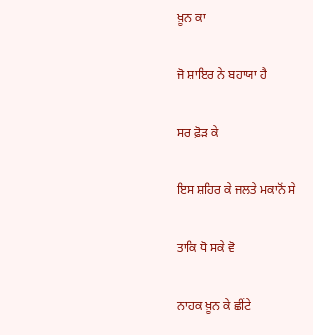ਖ਼ੂਨ ਕਾ

ਜੋ ਸ਼ਾਇਰ ਨੇ ਬਹਾਯਾ ਹੈ

ਸਰ ਫ਼ੋੜ ਕੇ

ਇਸ ਸ਼ਹਿਰ ਕੇ ਜਲਤੇ ਮਕਾਨੋਂ ਸੇ

ਤਾਕਿ ਧੋ ਸਕੇ ਵੋ

ਨਾਹਕ ਖ਼ੂਨ ਕੇ ਛੀਂਟੇ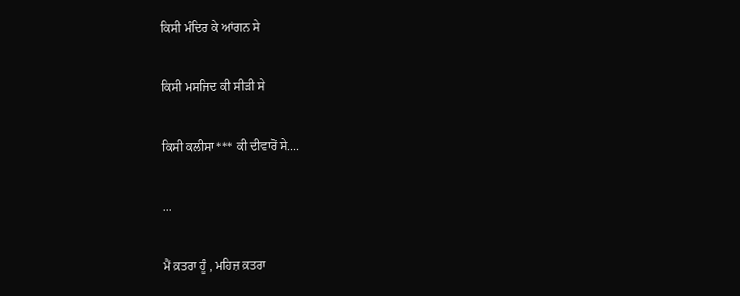ਕਿਸੀ ਮੰਦਿਰ ਕੇ ਆਂਗਨ ਸੇ

ਕਿਸੀ ਮਸਜਿਦ ਕੀ ਸੀੜੀ ਸੇ

ਕਿਸੀ ਕਲੀਸਾ*** ਕੀ ਦੀਵਾਰੋਂ ਸੇ....

...

ਮੈਂ ਕ਼ਤਰਾ ਹੂੰ , ਮਹਿਜ਼ ਕ਼ਤਰਾ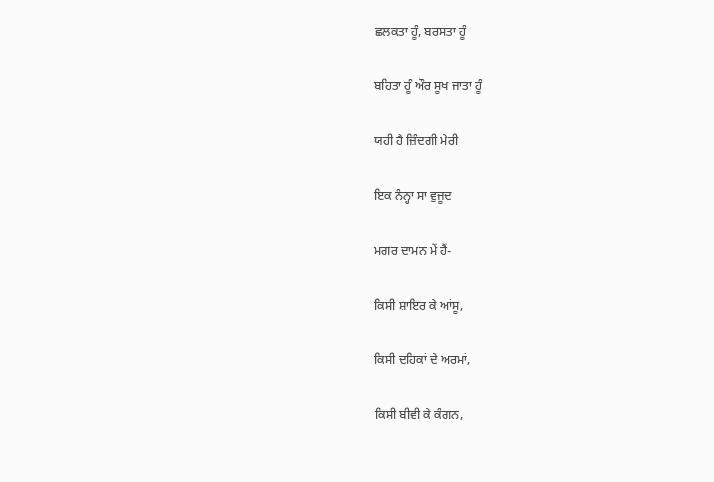ਛਲਕਤਾ ਹੂੰ, ਬਰਸਤਾ ਹੂੰ

ਬਹਿਤਾ ਹੂੰ ਔਰ ਸੂਖ ਜਾਤਾ ਹੂੰ

ਯਹੀ ਹੈ ਜ਼ਿੰਦਗੀ ਮੇਰੀ

ਇਕ ਨੰਨ੍ਹਾ ਸਾ ਵੁਜੂਦ

ਮਗਰ ਦਾਮਨ ਮੇਂ ਹੈਂ-

ਕਿਸੀ ਸ਼ਾਇਰ ਕੇ ਆਂਸੂ,

ਕਿਸੀ ਦਹਿਕਾਂ ਦੇ ਅਰਮਾਂ,

ਕਿਸੀ ਬੀਵੀ ਕੇ ਕੰਗਨ,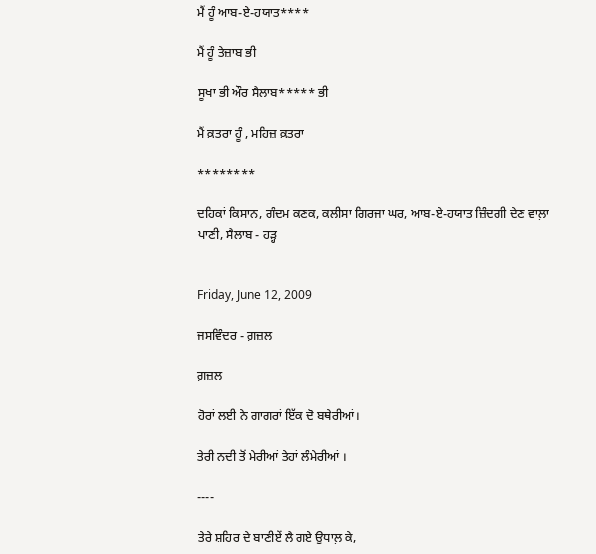ਮੈਂ ਹੂੰ ਆਬ-ਏ-ਹਯਾਤ****

ਮੈਂ ਹੂੰ ਤੇਜ਼ਾਬ ਭੀ

ਸੂਖਾ ਭੀ ਔਰ ਸੈਲਾਬ***** ਭੀ

ਮੈਂ ਕ਼ਤਰਾ ਹੂੰ , ਮਹਿਜ਼ ਕ਼ਤਰਾ

********

ਦਹਿਕਾਂ ਕਿਸਾਨ, ਗੰਦਮ ਕਣਕ, ਕਲੀਸਾ ਗਿਰਜਾ ਘਰ, ਆਬ-ਏ-ਹਯਾਤ ਜ਼ਿੰਦਗੀ ਦੇਣ ਵਾਲ਼ਾ ਪਾਣੀ, ਸੈਲਾਬ - ਹੜ੍ਹ


Friday, June 12, 2009

ਜਸਵਿੰਦਰ - ਗ਼ਜ਼ਲ

ਗ਼ਜ਼ਲ

ਹੋਰਾਂ ਲਈ ਨੇ ਗਾਗਰਾਂ ਇੱਕ ਦੋ ਬਥੇਰੀਆਂ।

ਤੇਰੀ ਨਦੀ ਤੋਂ ਮੇਰੀਆਂ ਤੇਹਾਂ ਲੰਮੇਰੀਆਂ ।

----

ਤੇਰੇ ਸ਼ਹਿਰ ਦੇ ਬਾਣੀਏਂ ਲੈ ਗਏ ਉਧਾਲ਼ ਕੇ,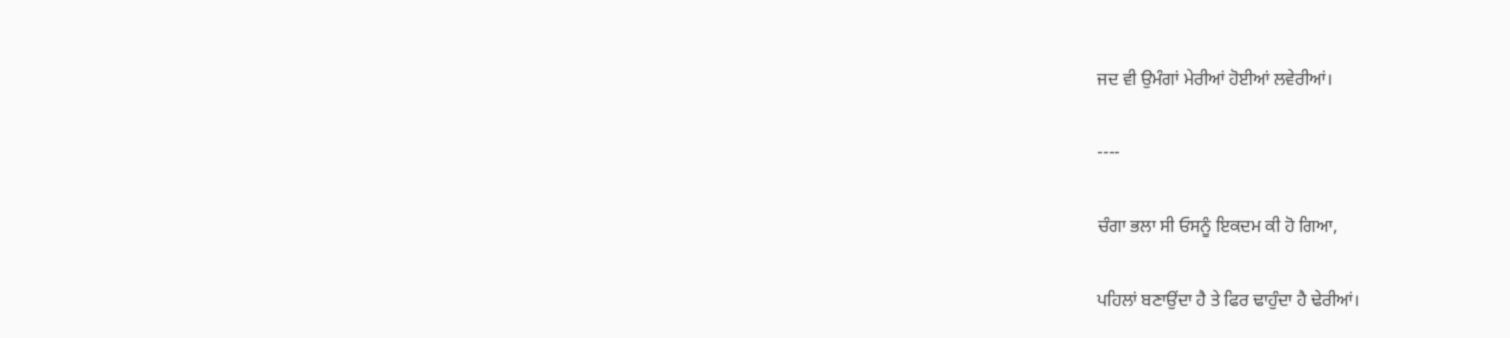ਜਦ ਵੀ ਉਮੰਗਾਂ ਮੇਰੀਆਂ ਹੋਈਆਂ ਲਵੇਰੀਆਂ।

----

ਚੰਗਾ ਭਲਾ ਸੀ ਓਸਨੂੰ ਇਕਦਮ ਕੀ ਹੋ ਗਿਆ,

ਪਹਿਲਾਂ ਬਣਾਉਂਦਾ ਹੈ ਤੇ ਫਿਰ ਢਾਹੁੰਦਾ ਹੈ ਢੇਰੀਆਂ।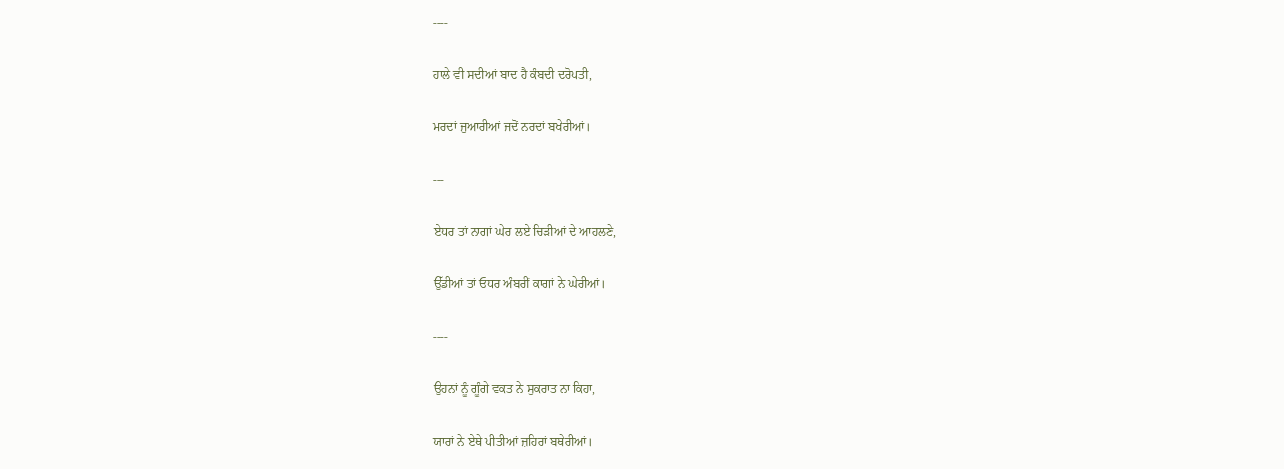----

ਹਾਲੇ ਵੀ ਸਦੀਆਂ ਬਾਦ ਹੈ ਕੰਬਦੀ ਦਰੋਪਤੀ,

ਮਰਦਾਂ ਜੁਆਰੀਆਂ ਜਦੋਂ ਨਰਦਾਂ ਬਖੇਰੀਆਂ।

---

ਏਧਰ ਤਾਂ ਨਾਗਾਂ ਘੇਰ ਲਏ ਚਿੜੀਆਂ ਦੇ ਆਹਲਣੇ,

ਉੱਡੀਆਂ ਤਾਂ ਓਧਰ ਅੰਬਰੀਂ ਕਾਗਾਂ ਨੇ ਘੇਰੀਆਂ।

----

ਉਹਨਾਂ ਨੂੰ ਗੂੰਗੇ ਵਕਤ ਨੇ ਸੁਕਰਾਤ ਨਾ ਕਿਹਾ,

ਯਾਰਾਂ ਨੇ ਏਥੇ ਪੀਤੀਆਂ ਜ਼ਹਿਰਾਂ ਬਥੇਰੀਆਂ।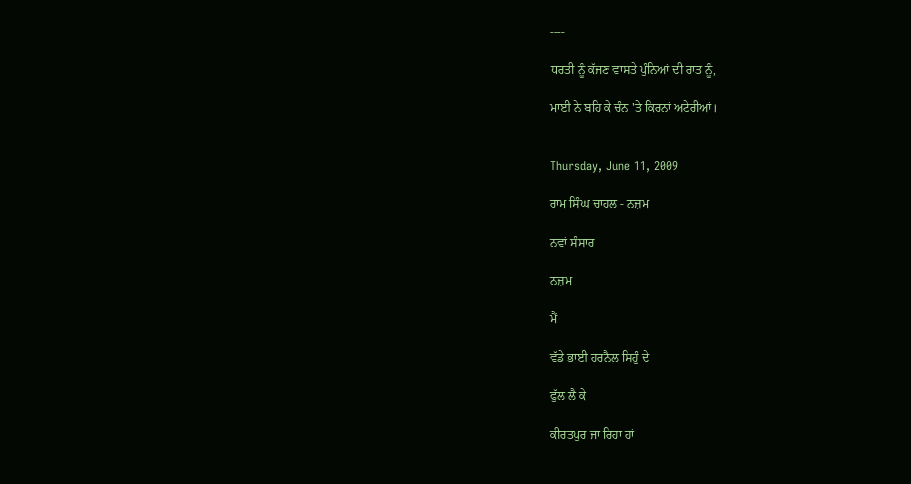----

ਧਰਤੀ ਨੂੰ ਕੱਜਣ ਵਾਸਤੇ ਪੁੰਨਿਆਂ ਦੀ ਰਾਤ ਨੂੰ,

ਮਾਈ ਨੇ ਬਹਿ ਕੇ ਚੰਨ 'ਤੇ ਕਿਰਨਾਂ ਅਟੇਰੀਆਂ।


Thursday, June 11, 2009

ਰਾਮ ਸਿੰਘ ਚਾਹਲ - ਨਜ਼ਮ

ਨਵਾਂ ਸੰਸਾਰ

ਨਜ਼ਮ

ਮੈਂ

ਵੱਡੇ ਭਾਈ ਹਰਨੈਲ ਸਿਹੁੰ ਦੇ

ਫੁੱਲ ਲੈ ਕੇ

ਕੀਰਤਪੁਰ ਜਾ ਰਿਹਾ ਹਾਂ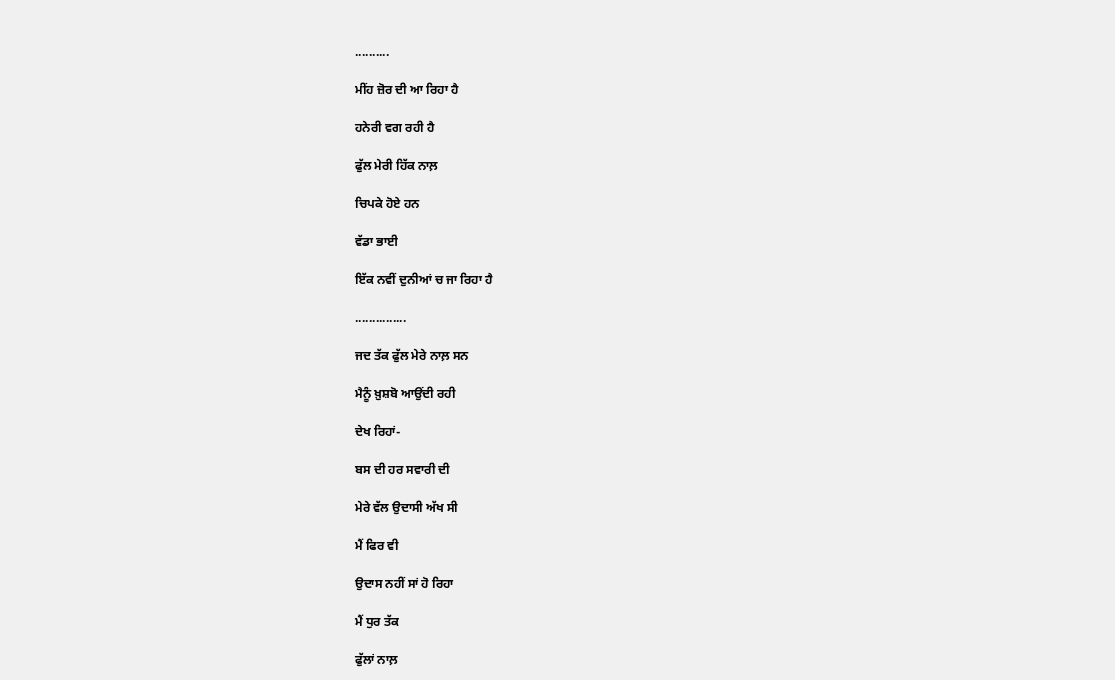..........

ਮੀਂਹ ਜ਼ੋਰ ਦੀ ਆ ਰਿਹਾ ਹੈ

ਹਨੇਰੀ ਵਗ ਰਹੀ ਹੈ

ਫੁੱਲ ਮੇਰੀ ਹਿੱਕ ਨਾਲ਼

ਚਿਪਕੇ ਹੋਏ ਹਨ

ਵੱਡਾ ਭਾਈ

ਇੱਕ ਨਵੀਂ ਦੁਨੀਆਂ ਚ ਜਾ ਰਿਹਾ ਹੈ

...............

ਜਦ ਤੱਕ ਫੁੱਲ ਮੇਰੇ ਨਾਲ਼ ਸਨ

ਮੈਨੂੰ ਖ਼ੁਸ਼ਬੋ ਆਉਂਦੀ ਰਹੀ

ਦੇਖ ਰਿਹਾਂ-

ਬਸ ਦੀ ਹਰ ਸਵਾਰੀ ਦੀ

ਮੇਰੇ ਵੱਲ ਉਦਾਸੀ ਅੱਖ ਸੀ

ਮੈਂ ਫਿਰ ਵੀ

ਉਦਾਸ ਨਹੀਂ ਸਾਂ ਹੋ ਰਿਹਾ

ਮੈਂ ਧੁਰ ਤੱਕ

ਫੁੱਲਾਂ ਨਾਲ਼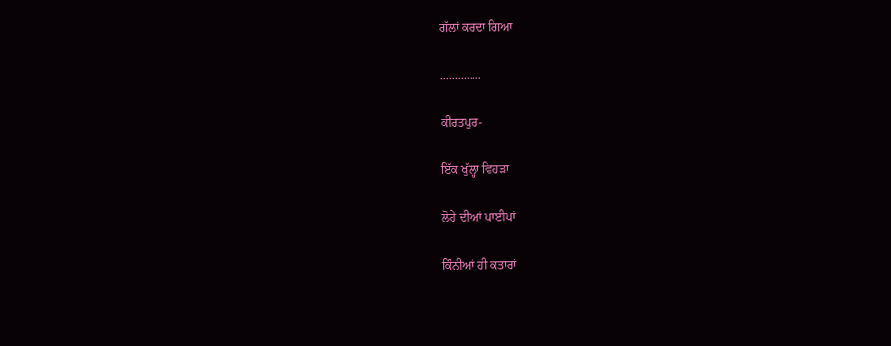ਗੱਲਾਂ ਕਰਦਾ ਗਿਆ

..............

ਕੀਰਤਪੁਰ-

ਇੱਕ ਖੁੱਲ੍ਹਾ ਵਿਹੜਾ

ਲੋਹੇ ਦੀਆਂ ਪਾਈਪਾਂ

ਕਿੰਨੀਆਂ ਹੀ ਕਤਾਰਾਂ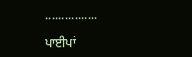................

ਪਾਈਪਾਂ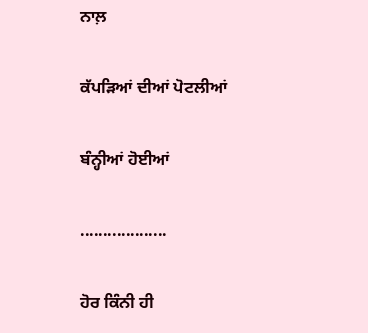ਨਾਲ਼

ਕੱਪੜਿਆਂ ਦੀਆਂ ਪੋਟਲੀਆਂ

ਬੰਨ੍ਹੀਆਂ ਹੋਈਆਂ

...................

ਹੋਰ ਕਿੰਨੀ ਹੀ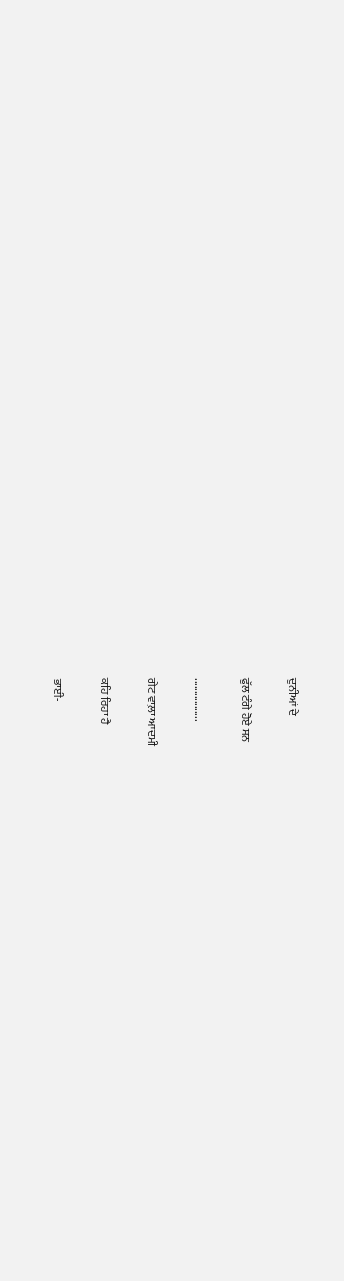ਦੁਨੀਆਂ ਦੇ

ਫੁੱਲ ਟੰਗੇ ਹੋਏ ਸਨ

.................

ਗੇਟ ਵਾਲ਼ਾ ਆਦਮੀ

ਕਹਿ ਰਿਹਾ ਹੈ

ਭਾਈ-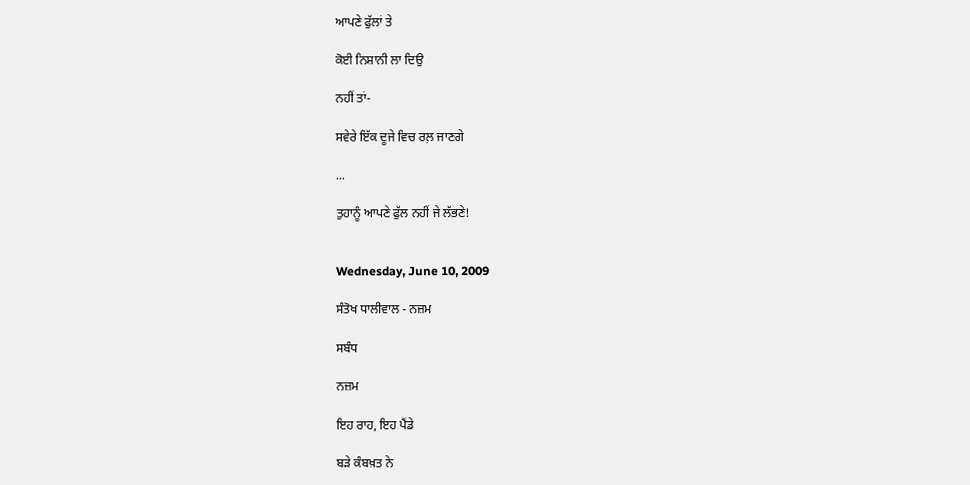ਆਪਣੇ ਫੁੱਲਾਂ ਤੇ

ਕੋਈ ਨਿਸ਼ਾਨੀ ਲਾ ਦਿਉ

ਨਹੀਂ ਤਾਂ-

ਸਵੇਰੇ ਇੱਕ ਦੂਜੇ ਵਿਚ ਰਲ਼ ਜਾਣਗੇ

...

ਤੁਹਾਨੂੰ ਆਪਣੇ ਫੁੱਲ ਨਹੀਂ ਜੇ ਲੱਭਣੇ!


Wednesday, June 10, 2009

ਸੰਤੋਖ ਧਾਲੀਵਾਲ - ਨਜ਼ਮ

ਸਬੰਧ

ਨਜ਼ਮ

ਇਹ ਰਾਹ, ਇਹ ਪੈਂਡੇ

ਬੜੇ ਕੰਬਖ਼ਤ ਨੇ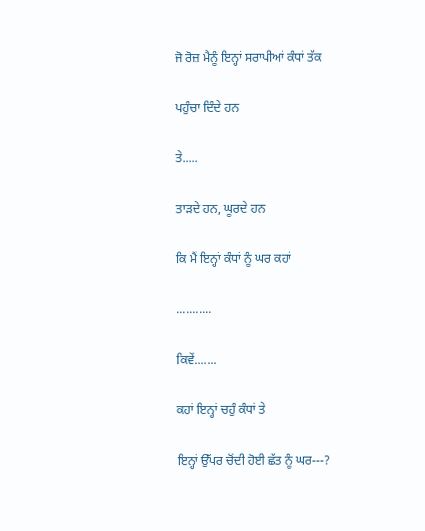ਜੋ ਰੋਜ਼ ਮੈਨੂੰ ਇਨ੍ਹਾਂ ਸਰਾਪੀਆਂ ਕੰਧਾਂ ਤੱਕ

ਪਹੁੰਚਾ ਦਿੰਦੇ ਹਨ

ਤੇ.....

ਤਾੜਦੇ ਹਨ, ਘੂਰਦੇ ਹਨ

ਕਿ ਮੈਂ ਇਨ੍ਹਾਂ ਕੰਧਾਂ ਨੂੰ ਘਰ ਕਹਾਂ

...........

ਕਿਵੇਂ.......

ਕਹਾਂ ਇਨ੍ਹਾਂ ਚਹੁੰ ਕੰਧਾਂ ਤੇ

ਇਨ੍ਹਾਂ ਉੱਪਰ ਚੋਂਦੀ ਹੋਈ ਛੱਤ ਨੂੰ ਘਰ---?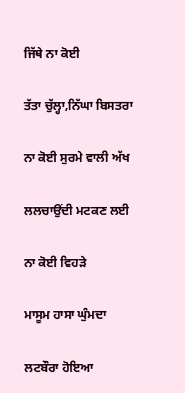ਜਿੱਥੇ ਨਾ ਕੋਈ

ਤੱਤਾ ਚੁੱਲ੍ਹਾ,ਨਿੱਘਾ ਬਿਸਤਰਾ

ਨਾ ਕੋਈ ਸੁਰਮੇ ਵਾਲੀ ਅੱਖ

ਲਲਚਾਉਂਦੀ ਮਟਕਣ ਲਈ

ਨਾ ਕੋਈ ਵਿਹੜੇ

ਮਾਸੂਮ ਹਾਸਾ ਘੁੰਮਦਾ

ਲਟਬੌਰਾ ਹੋਇਆ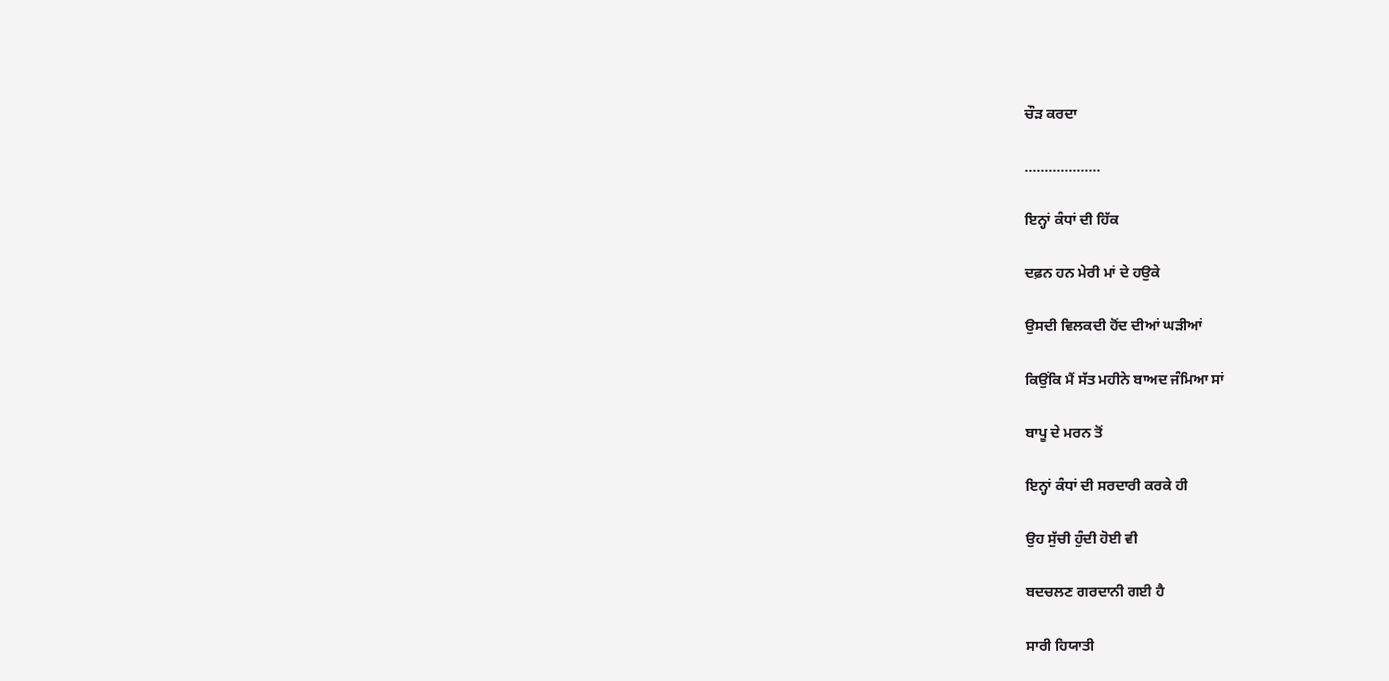ਚੌੜ ਕਰਦਾ

...................

ਇਨ੍ਹਾਂ ਕੰਧਾਂ ਦੀ ਹਿੱਕ

ਦਫ਼ਨ ਹਨ ਮੇਰੀ ਮਾਂ ਦੇ ਹਉਕੇ

ਉਸਦੀ ਵਿਲਕਦੀ ਹੋਂਦ ਦੀਆਂ ਘੜੀਆਂ

ਕਿਉਂਕਿ ਮੈਂ ਸੱਤ ਮਹੀਨੇ ਬਾਅਦ ਜੰਮਿਆ ਸਾਂ

ਬਾਪੂ ਦੇ ਮਰਨ ਤੋਂ

ਇਨ੍ਹਾਂ ਕੰਧਾਂ ਦੀ ਸਰਦਾਰੀ ਕਰਕੇ ਹੀ

ਉਹ ਸੁੱਚੀ ਹੁੰਦੀ ਹੋਈ ਵੀ

ਬਦਚਲਣ ਗਰਦਾਨੀ ਗਈ ਹੈ

ਸਾਰੀ ਹਿਯਾਤੀ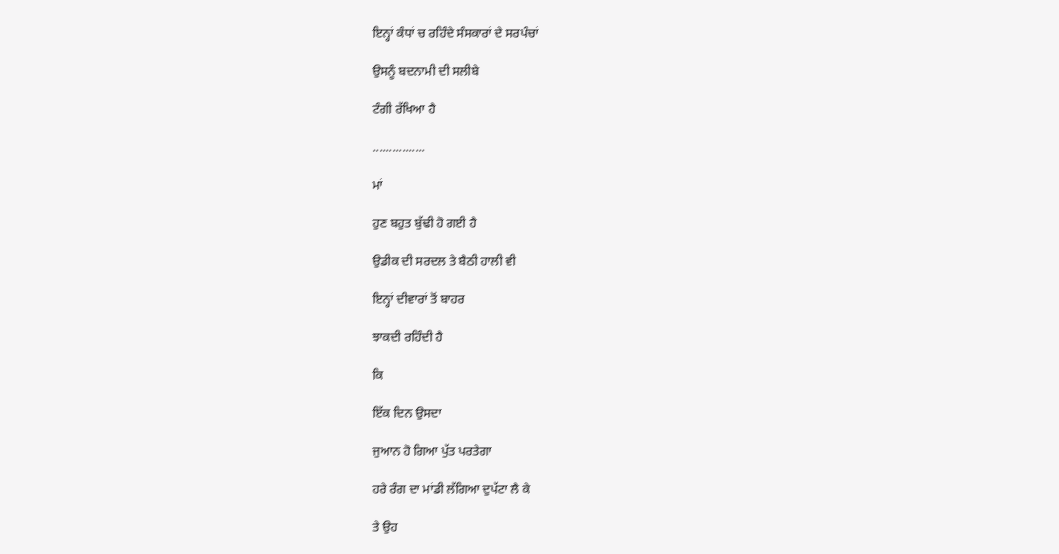ਇਨ੍ਹਾਂ ਕੰਧਾਂ ਚ ਰਹਿੰਦੇ ਸੰਸਕਾਰਾਂ ਦੇ ਸਰਪੰਚਾਂ

ਉਸਨੂੰ ਬਦਨਾਮੀ ਦੀ ਸਲੀਬੇ

ਟੰਗੀ ਰੱਖਿਆ ਹੈ

................

ਮਾਂ

ਹੁਣ ਬਹੁਤ ਬੁੱਢੀ ਹੋ ਗਈ ਹੈ

ਉਡੀਕ ਦੀ ਸਰਦਲ ਤੇ ਬੈਠੀ ਹਾਲੀ ਵੀ

ਇਨ੍ਹਾਂ ਦੀਵਾਰਾਂ ਤੋਂ ਬਾਹਰ

ਝਾਕਦੀ ਰਹਿੰਦੀ ਹੈ

ਕਿ

ਇੱਕ ਦਿਨ ਉਸਦਾ

ਜੁਆਨ ਹੋ ਗਿਆ ਪੁੱਤ ਪਰਤੇਗਾ

ਹਰੇ ਰੰਗ ਦਾ ਮਾਂਡੀ ਲੱਗਿਆ ਦੁਪੱਟਾ ਲੈ ਕੇ

ਤੇ ਉਹ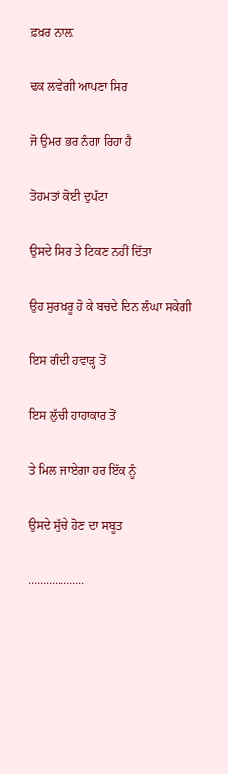ਫ਼ਖ਼ਰ ਨਾਲ਼

ਢਕ ਲਵੇਗੀ ਆਪਣਾ ਸਿਰ

ਜੋ ਉਮਰ ਭਰ ਨੰਗਾ ਰਿਹਾ ਹੈ

ਤੋਹਮਤਾਂ ਕੋਈ ਦੁਪੱਟਾ

ਉਸਦੇ ਸਿਰ ਤੇ ਟਿਕਣ ਨਹੀਂ ਦਿੱਤਾ

ਉਹ ਸੁਰਖ਼ਰੂ ਹੋ ਕੇ ਬਚਦੇ ਦਿਨ ਲੰਘਾ ਸਕੇਗੀ

ਇਸ ਗੰਦੀ ਹਵਾੜ੍ਹ ਤੋਂ

ਇਸ ਲੁੱਚੀ ਹਾਹਾਕਾਰ ਤੋਂ

ਤੇ ਮਿਲ ਜਾਏਗਾ ਹਰ ਇੱਕ ਨੂੰ

ਉਸਦੇ ਸੁੱਚੇ ਹੋਣ ਦਾ ਸਬੂਤ

...................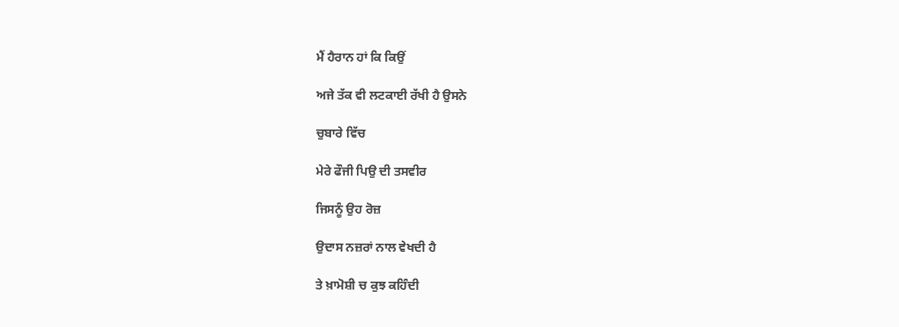ਮੈਂ ਹੈਰਾਨ ਹਾਂ ਕਿ ਕਿਉਂ

ਅਜੇ ਤੱਕ ਵੀ ਲਟਕਾਈ ਰੱਖੀ ਹੈ ਉਸਨੇ

ਚੁਬਾਰੇ ਵਿੱਚ

ਮੇਰੇ ਫੌਜੀ ਪਿਉ ਦੀ ਤਸਵੀਰ

ਜਿਸਨੂੰ ਉਹ ਰੋਜ਼

ਉਦਾਸ ਨਜ਼ਰਾਂ ਨਾਲ ਵੇਖਦੀ ਹੈ

ਤੇ ਖ਼ਾਮੋਸ਼ੀ ਚ ਕੁਝ ਕਹਿੰਦੀ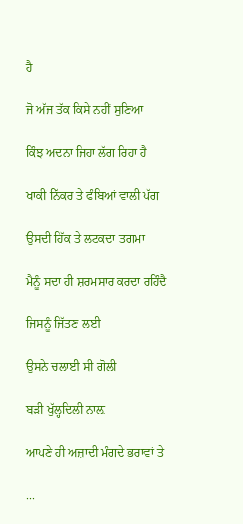ਹੈ

ਜੋ ਅੱਜ ਤੱਕ ਕਿਸੇ ਨਹੀਂ ਸੁਣਿਆ

ਕਿੰਝ ਅਦਨਾ ਜਿਹਾ ਲੱਗ ਰਿਹਾ ਹੈ

ਖਾਕੀ ਨਿੱਕਰ ਤੇ ਫੰਬਿਆਂ ਵਾਲੀ ਪੱਗ

ਉਸਦੀ ਹਿੱਕ ਤੇ ਲਟਕਦਾ ਤਗਮਾ

ਮੈਨੂੰ ਸਦਾ ਹੀ ਸ਼ਰਮਸਾਰ ਕਰਦਾ ਰਹਿੰਦੈ

ਜਿਸਨੂੰ ਜਿੱਤਣ ਲਈ

ਉਸਨੇ ਚਲਾਈ ਸੀ ਗੋਲੀ

ਬੜੀ ਖੁੱਲ੍ਹਦਿਲੀ ਨਾਲ਼

ਆਪਣੇ ਹੀ ਅਜ਼ਾਦੀ ਮੰਗਦੇ ਭਰਾਵਾਂ ਤੇ

...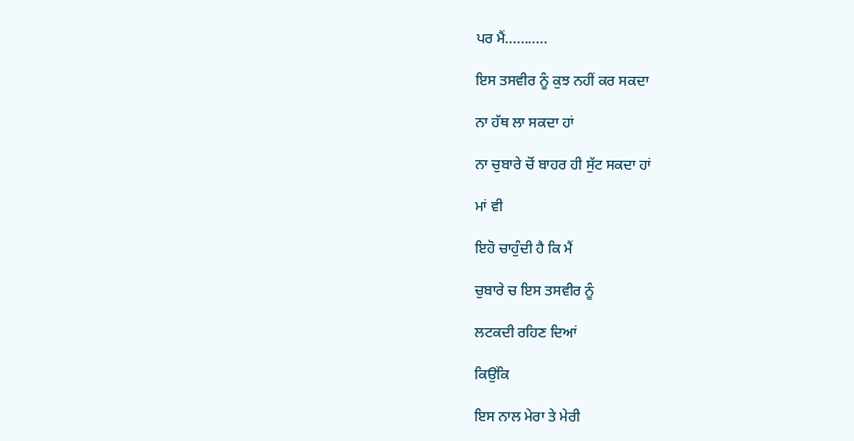ਪਰ ਮੈਂ...........

ਇਸ ਤਸਵੀਰ ਨੂੰ ਕੁਝ ਨਹੀਂ ਕਰ ਸਕਦਾ

ਨਾ ਹੱਥ ਲਾ ਸਕਦਾ ਹਾਂ

ਨਾ ਚੁਬਾਰੇ ਚੋਂ ਬਾਹਰ ਹੀ ਸੁੱਟ ਸਕਦਾ ਹਾਂ

ਮਾਂ ਵੀ

ਇਹੋ ਚਾਹੁੰਦੀ ਹੈ ਕਿ ਮੈਂ

ਚੁਬਾਰੇ ਚ ਇਸ ਤਸਵੀਰ ਨੂੰ

ਲਟਕਦੀ ਰਹਿਣ ਦਿਆਂ

ਕਿਉਂਕਿ

ਇਸ ਨਾਲ ਮੇਰਾ ਤੇ ਮੇਰੀ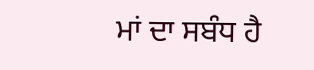ਮਾਂ ਦਾ ਸਬੰਧ ਹੈ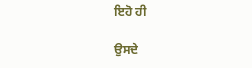ਇਹੋ ਹੀ

ਉਸਦੇ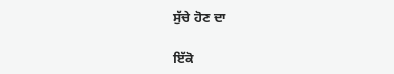ਸੁੱਚੇ ਹੋਣ ਦਾ

ਇੱਕੋ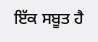ਇੱਕ ਸਬੂਤ ਹੈ